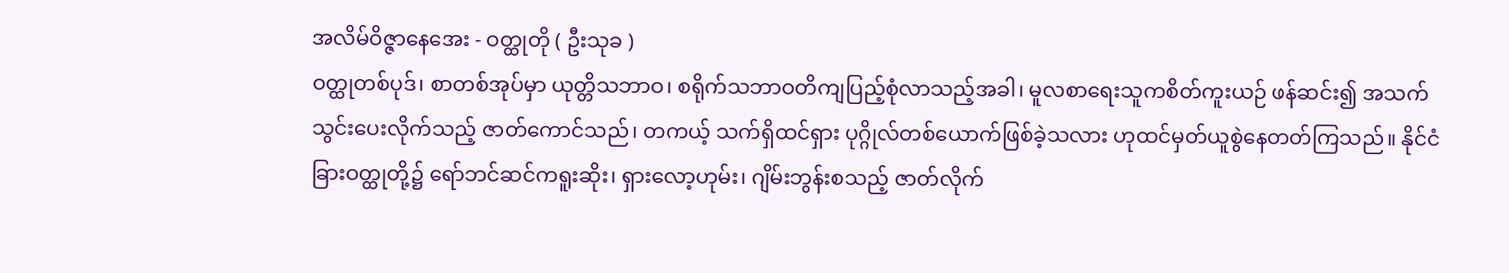အလိမ်ဝိဇ္ဇာနေအေး - ဝတ္ထုတို ( ဦးသုခ )
ဝတ္ထုတစ်ပုဒ်၊ စာတစ်အုပ်မှာ ယုတ္တိသဘာဝ၊ စရိုက်သဘာဝတိကျပြည့်စုံလာသည့်အခါ၊ မူလစာရေးသူကစိတ်ကူးယဉ် ဖန်ဆင်း၍ အသက်သွင်းပေးလိုက်သည့် ဇာတ်ကောင်သည်၊ တကယ့် သက်ရှိထင်ရှား ပုဂ္ဂိုလ်တစ်ယောက်ဖြစ်ခဲ့သလား ဟုထင်မှတ်ယူစွဲနေတတ်ကြသည်။ နိုင်ငံခြားဝတ္ထုတို့၌ ရော်ဘင်ဆင်ကရူးဆိုး၊ ရှားလော့ဟုမ်း၊ ဂျိမ်းဘွန်းစသည့် ဇာတ်လိုက်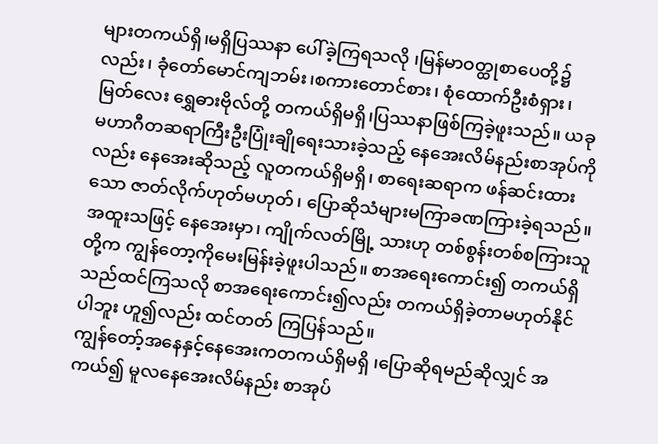များတကယ်ရှိ၊မရှိပြဿနာ ပေါ်ခဲ့ကြရသလို ၊မြန်မာဝတ္ထုစာပေတို့၌လည်း၊ ခုံတော်မောင်ကျဘမ်း၊စကားတောင်စား၊ စုံထောက်ဦးစံရှား၊ မြတ်လေး ရွှေဓားဗိုလ်တို့ တကယ်ရှိမရှိ၊ပြဿနာဖြစ်ကြခဲ့ဖူးသည်။ ယခုမဟာဂီတဆရာကြီးဦးပြုံးချိုရေးသားခဲ့သည့် နေအေးလိမ်နည်းစာအုပ်ကိုလည်း နေအေးဆိုသည့် လူတကယ်ရှိမရှိ၊ စာရေးဆရာက ဖန်ဆင်းထားသော ဇာတ်လိုက်ဟုတ်မဟုတ်၊ ပြောဆိုသံများမကြာခဏကြားခဲ့ရသည်။ အထူးသဖြင့် နေအေးမှာ၊ ကျိုက်လတ်မြို့ သားဟု တစ်စွန်းတစ်စကြားသူတို့က ကျွန်တော့ကိုမေးမြန်းခဲ့ဖူးပါသည်။ စာအရေးကောင်း၍ တကယ်ရှိသည်ထင်ကြသလို စာအရေးကောင်း၍လည်း တကယ်ရှိခဲ့တာမဟုတ်နိုင်ပါဘူး ဟူ၍လည်း ထင်တတ် ကြပြန်သည်။
ကျွန်တော့်အနေနှင့်နေအေးကတကယ်ရှိမရှိ ၊ပြောဆိုရမည်ဆိုလျှင် အကယ်၍ မူလနေအေးလိမ်နည်း စာအုပ်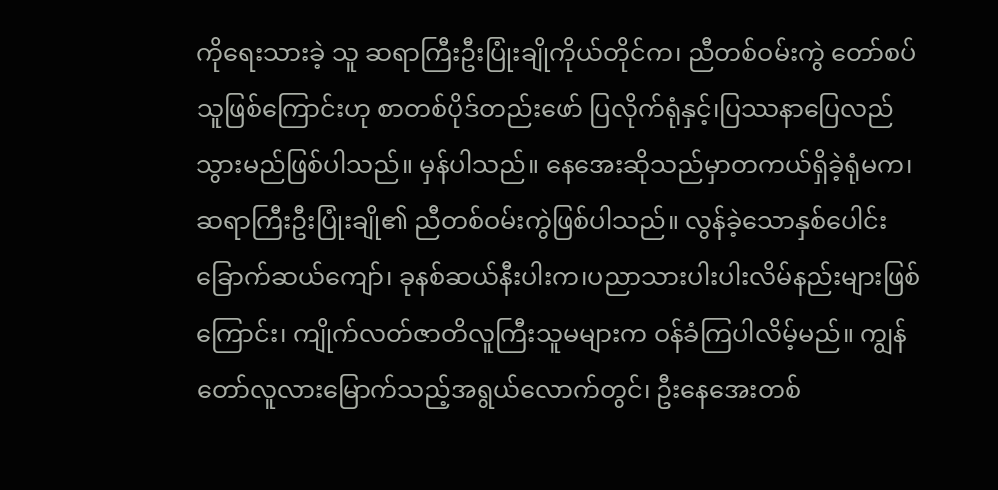ကိုရေးသားခဲ့ သူ ဆရာကြီးဦးပြုံးချိုကိုယ်တိုင်က၊ ညီတစ်ဝမ်းကွဲ တော်စပ်သူဖြစ်ကြောင်းဟု စာတစ်ပိုဒ်တည်းဖော် ပြလိုက်ရုံနှင့်၊ပြဿနာပြေလည်သွားမည်ဖြစ်ပါသည်။ မှန်ပါသည်။ နေအေးဆိုသည်မှာတကယ်ရှိခဲ့ရုံမက၊ ဆရာကြီးဦးပြုံးချို၏ ညီတစ်ဝမ်းကွဲဖြစ်ပါသည်။ လွန်ခဲ့သောနှစ်ပေါင်း ခြောက်ဆယ်ကျော်၊ ခုနစ်ဆယ်နီးပါးက၊ပညာသားပါးပါးလိမ်နည်းများဖြစ်ကြောင်း၊ ကျိုက်လတ်ဇာတိလူကြီးသူမများက ဝန်ခံကြပါလိမ့်မည်။ ကျွန်တော်လူလားမြောက်သည့်အရွယ်လောက်တွင်၊ ဦးနေအေးတစ်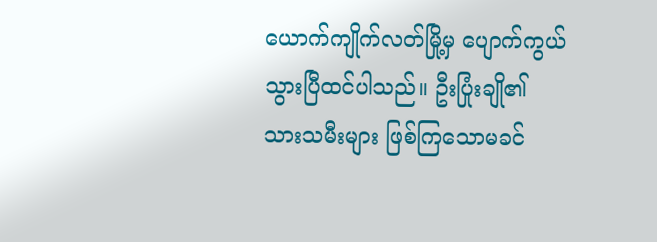ယောက်ကျိုက်လတ်မြို့မှ ပျောက်ကွယ်သွားပြီထင်ပါသည်။ ဦးပြုံးချို၏ သားသမီးများ ဖြစ်ကြသောမခင်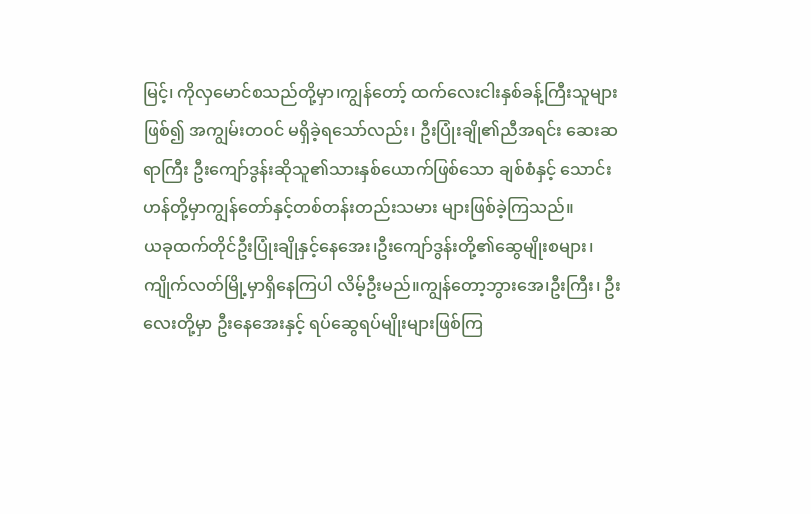မြင့်၊ ကိုလှမောင်စသည်တို့မှာ၊ကျွန်တော့် ထက်လေးငါးနှစ်ခန့်ကြီးသူများဖြစ်၍ အကျွမ်းတဝင် မရှိခဲ့ရသော်လည်း၊ ဦးပြုံးချို၏ညီအရင်း ဆေးဆရာကြီး ဦးကျော်ဒွန်းဆိုသူ၏သားနှစ်ယောက်ဖြစ်သော ချစ်စံနှင့် သောင်းဟန်တို့မှာကျွန်တော်နှင့်တစ်တန်းတည်းသမား များဖြစ်ခဲ့ကြသည်။
ယခုထက်တိုင်ဦးပြုံးချိုနှင့်နေအေး၊ဦးကျော်ဒွန်းတို့၏ဆွေမျိုးစများ၊ကျိုက်လတ်မြို့မှာရှိနေကြပါ လိမ့်ဦးမည်။ကျွန်တော့ဘွားအေ၊ဦးကြီး၊ ဦးလေးတို့မှာ ဦးနေအေးနှင့် ရပ်ဆွေရပ်မျိုးများဖြစ်ကြ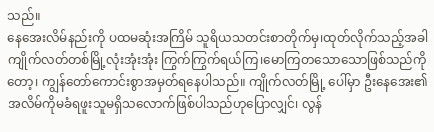သည်။
နေအေးလိမ်နည်းကို ပထမဆုံးအကြိမ် သူရိယသတင်းစာတိုက်မှ၊ထုတ်လိုက်သည့်အခါ ကျိုက်လတ်တစ်မြို့လုံးအုံးအုံး ကြွက်ကြွက်ရယ်ကြ၊မောကြတသောသောဖြစ်သည်ကိုတော့၊ ကျွန်တော်ကောင်းစွာအမှတ်ရနေပါသည်။ ကျိုက်လတ်မြို့ ပေါ်မှာ ဦးနေအေး၏အလိမ်ကိုမခံရဖူးသူမရှိသလောက်ဖြစ်ပါသည်ဟုပြောလျှင်၊ လွန်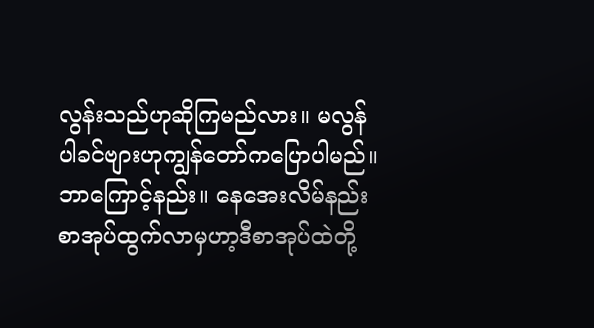လွန်းသည်ဟုဆိုကြမည်လား။ မလွန် ပါခင်ဗျားဟုကျွန်တော်ကပြောပါမည်။ ဘာကြောင့်နည်း။ နေအေးလိမ်နည်းစာအုပ်ထွက်လာမှဟာ့ဒီစာအုပ်ထဲတို့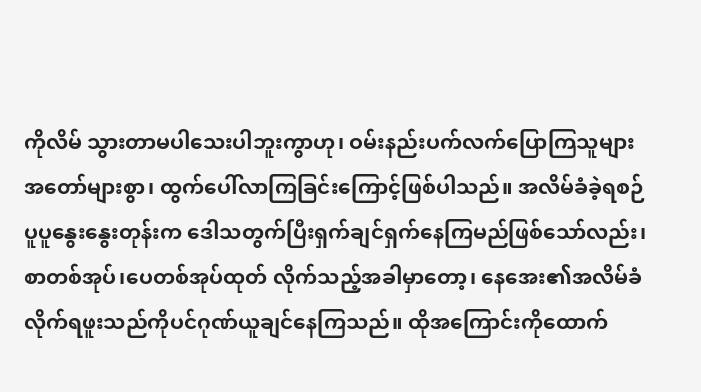ကိုလိမ် သွားတာမပါသေးပါဘူးကွာဟု၊ ဝမ်းနည်းပက်လက်ပြောကြသူများအတော်များစွာ၊ ထွက်ပေါ်လာကြခြင်းကြောင့်ဖြစ်ပါသည်။ အလိမ်ခံခဲ့ရစဉ်ပူပူနွေးနွေးတုန်းက ဒေါသတွက်ပြီးရှက်ချင်ရှက်နေကြမည်ဖြစ်သော်လည်း၊စာတစ်အုပ်၊ပေတစ်အုပ်ထုတ် လိုက်သည့်အခါမှာတော့၊ နေအေး၏အလိမ်ခံလိုက်ရဖူးသည်ကိုပင်ဂုဏ်ယူချင်နေကြသည်။ ထိုအကြောင်းကိုထောက်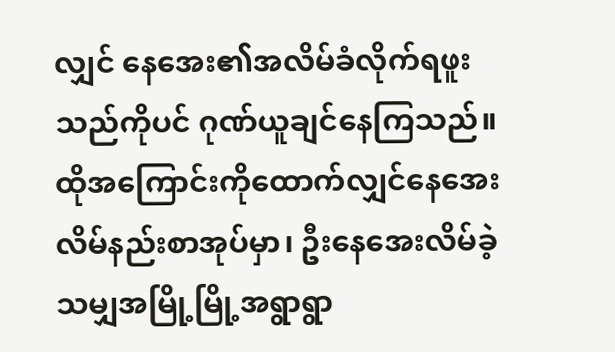လျှင် နေအေး၏အလိမ်ခံလိုက်ရဖူးသည်ကိုပင် ဂုဏ်ယူချင်နေကြသည်။ထိုအကြောင်းကိုထောက်လျှင်နေအေးလိမ်နည်းစာအုပ်မှာ၊ ဦးနေအေးလိမ်ခဲ့သမျှအမြို့မြို့အရွာရွာ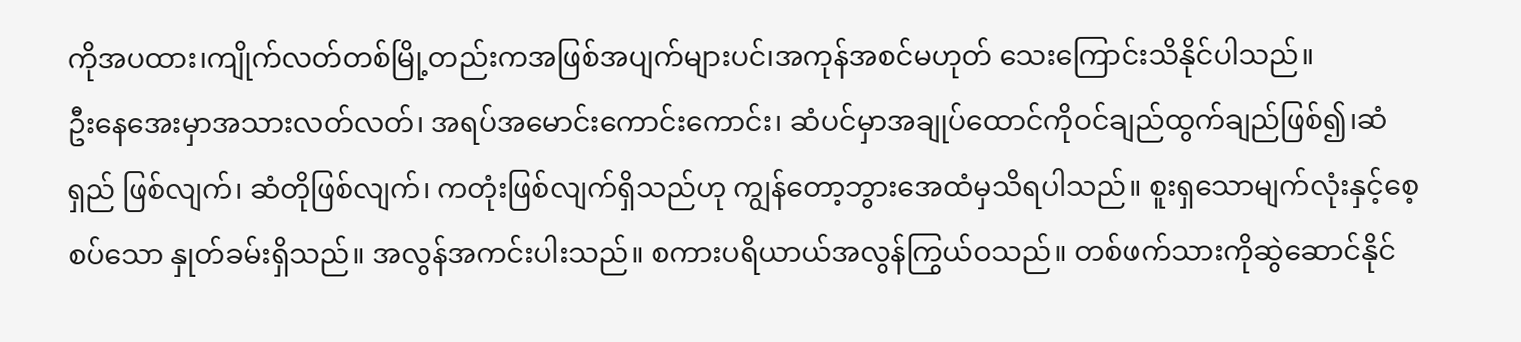ကိုအပထား၊ကျိုက်လတ်တစ်မြို့တည်းကအဖြစ်အပျက်များပင်၊အကုန်အစင်မဟုတ် သေးကြောင်းသိနိုင်ပါသည်။
ဦးနေအေးမှာအသားလတ်လတ်၊ အရပ်အမောင်းကောင်းကောင်း၊ ဆံပင်မှာအချုပ်ထောင်ကိုဝင်ချည်ထွက်ချည်ဖြစ်၍၊ဆံရှည် ဖြစ်လျက်၊ ဆံတိုဖြစ်လျက်၊ ကတုံးဖြစ်လျက်ရှိသည်ဟု ကျွန်တော့ဘွားအေထံမှသိရပါသည်။ စူးရှသောမျက်လုံးနှင့်စေ့စပ်သော နှုတ်ခမ်းရှိသည်။ အလွန်အကင်းပါးသည်။ စကားပရိယာယ်အလွန်ကြွယ်ဝသည်။ တစ်ဖက်သားကိုဆွဲဆောင်နိုင်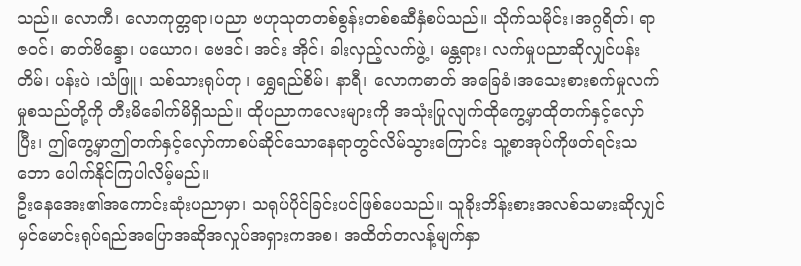သည်။ လောကီ၊ လောကုတ္တရာ၊ပညာ ဗဟုသုတတစ်စွန်းတစ်စဆီနှံစပ်သည်။ သိုက်သမိုင်း၊အဂ္ဂရိတ်၊ ရာဇဝင်၊ ဓာတ်ဗိန္ဒော၊ ပယောဂ၊ ဗေဒင်၊ အင်း အိုင်၊ ခါးလှည့်လက်ဖွဲ့၊ မန္တရား၊ လက်မှုပညာဆိုလျှင်ပန်းတိမ်၊ ပန်းပဲ ၊သံဖြူ၊ သစ်သားရုပ်တု ၊ ရွှေရည်စိမ်၊ နာရီ၊ လောကဓာတ် အခြေခံ၊အသေးစားစက်မှုလက်မှုစသည်တို့ကို တီးမိခေါက်မိရှိသည်။ ထိုပညာကလေးများကို အသုံးပြုလျက်ထိုကွေ့မှာထိုတက်နှင့်လှော်ပြီး၊ ဤကွေ့မှာဤတက်နှင့်လှော်ကာစပ်ဆိုင်သောနေရာတွင်လိမ်သွားကြောင်း သူ့စာအုပ်ကိုဖတ်ရင်းသဘော ပေါက်နိုင်ကြပါလိမ့်မည်။
ဦးနေအေး၏အကောင်းဆုံးပညာမှာ၊ သရုပ်ပိုင်ခြင်းပင်ဖြစ်ပေသည်။ သူခိုးဘိန်းစားအလစ်သမားဆိုလျှင် မှင်မောင်းရုပ်ရည်အပြောအဆိုအလှုပ်အရှားကအစ၊ အထိတ်တလန့်မျက်နှာ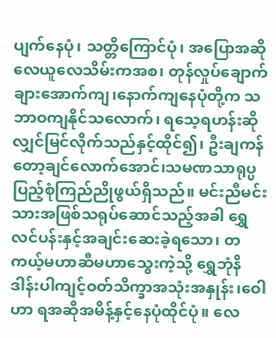ပျက်နေပုံ၊ သတ္တိကြောင်ပုံ၊ အပြောအဆိုလေယူလေသိမ်းကအစ၊ တုန်လှုပ်ချောက်ချားအောက်ကျ၊နောက်ကျနေပုံတို့က သဘာဝကျနိုင်သလောက်၊ ရသေ့ရဟန်းဆိုလျှင်မြင်လိုက်သည်နှင့်ထိုင်၍၊ ဦးချကန်တော့ချင်လောက်အောင်၊သမဏသာရုပ္ပပြည့်စုံကြည်ညိုဖွယ်ရှိသည်။ မင်းညီမင်းသားအဖြစ်သရုပ်ဆောင်သည့်အခါ ရွှေလင်ပန်းနှင့်အချင်းဆေးခဲ့ရသော၊ တကယ့်မဟာဆီမဟာသွေးကဲ့သို့ ရွှေဘုံနိဒါန်းပါကျင့်ဝတ်သိက္ခာအသုံးအနှုန်း၊ဝေါဟာ ရအဆိုအမိန့်နှင့်နေပုံထိုင်ပုံ။ လေ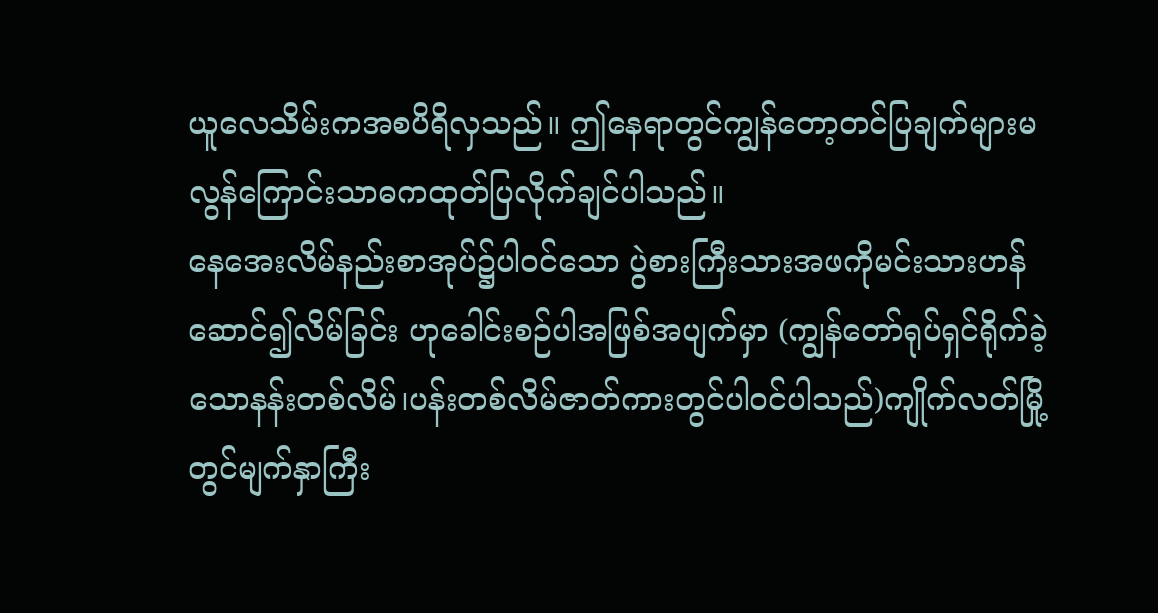ယူလေသိမ်းကအစပိရိလှသည်။ ဤနေရာတွင်ကျွန်တော့တင်ပြချက်များမလွန်ကြောင်းသာဓကထုတ်ပြလိုက်ချင်ပါသည်။
နေအေးလိမ်နည်းစာအုပ်၌ပါဝင်သော ပွဲစားကြီးသားအဖကိုမင်းသားဟန်ဆောင်၍လိမ်ခြင်း ဟုခေါင်းစဉ်ပါအဖြစ်အပျက်မှာ (ကျွန်တော်ရုပ်ရှင်ရိုက်ခဲ့သောနန်းတစ်လိမ်၊ပန်းတစ်လိမ်ဇာတ်ကားတွင်ပါဝင်ပါသည်)ကျိုက်လတ်မြို့တွင်မျက်နှာကြီး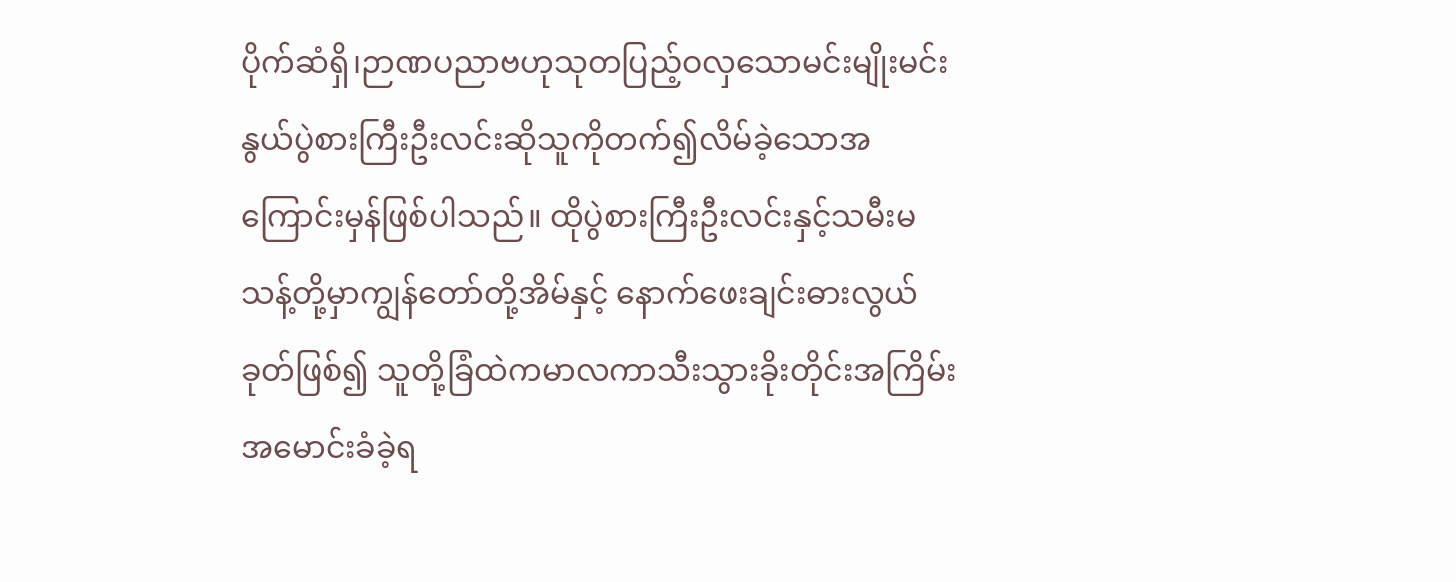ပိုက်ဆံရှိ၊ဉာဏပညာဗဟုသုတပြည့်ဝလှသောမင်းမျိုးမင်းနွယ်ပွဲစားကြီးဦးလင်းဆိုသူကိုတက်၍လိမ်ခဲ့သောအကြောင်းမှန်ဖြစ်ပါသည်။ ထိုပွဲစားကြီးဦးလင်းနှင့်သမီးမသန့်တို့မှာကျွန်တော်တို့အိမ်နှင့် နောက်ဖေးချင်းဓားလွယ်ခုတ်ဖြစ်၍ သူတို့ခြံထဲကမာလကာသီးသွားခိုးတိုင်းအကြိမ်းအမောင်းခံခဲ့ရ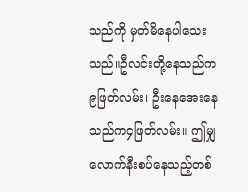သည်ကို မှတ်မိနေပါသေးသည်။ဦလင်းတို့နေသည်က၉ဖြတ်လမ်း၊ ဦးနေအေးနေ သည်က၄ဖြတ်လမ်း။ ဤမျှလောက်နီးစပ်နေသည့်တစ်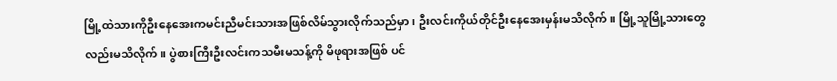မြို့ထဲသားကိုဦးနေအေးကမင်းညီမင်းသားအဖြစ်လိမ်သွားလိုက်သည်မှာ၊ ဦးလင်းကိုယ်တိုင်ဦးနေအေးမှန်းမသိလိုက်။ မြို့သူမြို့သားတွေလည်းမသိလိုက်။ ပွဲစားကြီးဦးလင်းကသမီးမသန့်ကို မိဖုရားအဖြစ် ပင်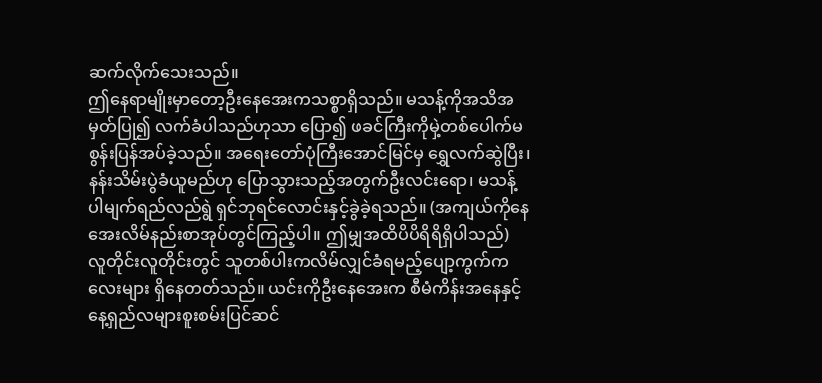ဆက်လိုက်သေးသည်။
ဤနေရာမျိုးမှာတော့ဦးနေအေးကသစ္စာရှိသည်။ မသန့်ကိုအသိအမှတ်ပြု၍ လက်ခံပါသည်ဟုသာ ပြော၍ ဖခင်ကြီးကိုမှဲ့တစ်ပေါက်မစွန်းပြန်အပ်ခဲ့သည်။ အရေးတော်ပုံကြီးအောင်မြင်မှ ရွှေလက်ဆွဲပြီး၊နန်းသိမ်းပွဲခံယူမည်ဟု ပြောသွားသည့်အတွက်ဦးလင်းရော၊ မသန့်ပါမျက်ရည်လည်ရွဲ ရှင်ဘုရင်လောင်းနှင့်ခွဲခဲ့ရသည်။ (အကျယ်ကိုနေအေးလိမ်နည်းစာအုပ်တွင်ကြည့်ပါ။ ဤမျှအထိပိပိရိရိရှိပါသည်)
လူတိုင်းလူတိုင်းတွင် သူတစ်ပါးကလိမ်လျှင်ခံရမည့်ပျော့ကွက်ကလေးများ ရှိနေတတ်သည်။ ယင်းကိုဦးနေအေးက စီမံကိန်းအနေနှင့်နေ့ရှည်လများစူးစမ်းပြင်ဆင်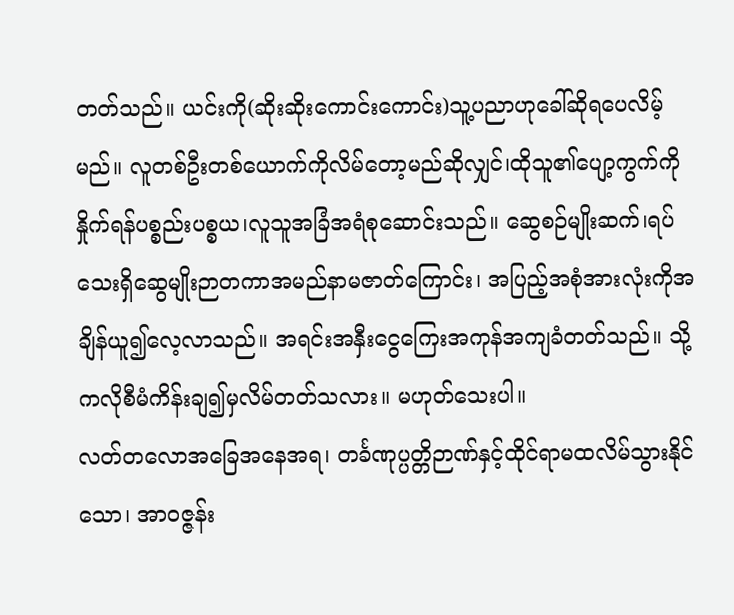တတ်သည်။ ယင်းကို(ဆိုးဆိုးကောင်းကောင်း)သူ့ပညာဟုခေါ်ဆိုရပေလိမ့်မည်။ လူတစ်ဦးတစ်ယောက်ကိုလိမ်တော့မည်ဆိုလျှင်၊ထိုသူ၏ပျော့ကွက်ကိုနှိုက်ရန်ပစ္စည်းပစ္စယ၊လူသူအခြံအရံစုဆောင်းသည်။ ဆွေစဉ်မျိုးဆက်၊ရပ်သေးရှိဆွေမျိုးဉာတကာအမည်နာမဇာတ်ကြောင်း၊ အပြည့်အစုံအားလုံးကိုအချိန်ယူ၍လေ့လာသည်။ အရင်းအနှီးငွေကြေးအကုန်အကျခံတတ်သည်။ သို့ကလိုစီမံကိန်းချ၍မှလိမ်တတ်သလား။ မဟုတ်သေးပါ။
လတ်တလောအခြေအနေအရ၊ တင်္ခဏုပ္ပတ္တိဉာဏ်နှင့်ထိုင်ရာမထလိမ်သွားနိုင်သော၊ အာဝဇ္ဇန်း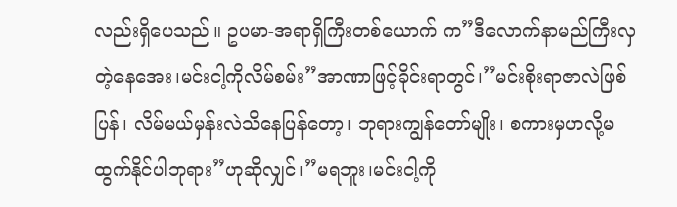လည်းရှိပေသည်။ ဥပမာ-အရာရှိကြီးတစ်ယောက် က”ဒီလောက်နာမည်ကြီးလှတဲ့နေအေး၊မင်းငါ့ကိုလိမ်စမ်း”အာဏာဖြင့်ခိုင်းရာတွင်၊”မင်းစိုးရာဇာလဲဖြစ်ပြန်၊ လိမ်မယ်မှန်းလဲသိနေပြန်တော့၊ ဘုရားကျွန်တော်မျိုး၊ စကားမှဟလို့မထွက်နိုင်ပါဘုရား”ဟုဆိုလျှင်၊”မရဘူး၊မင်းငါ့ကို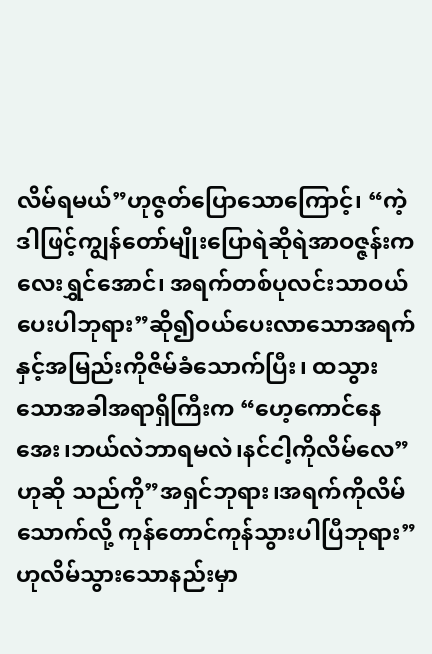လိမ်ရမယ်”ဟုဇွတ်ပြောသောကြောင့်၊ “ကဲ့ဒါဖြင့်ကျွန်တော်မျိုးပြောရဲဆိုရဲအာဝဇ္ဇန်းကလေးရွှင်အောင်၊ အရက်တစ်ပုလင်းသာဝယ်ပေးပါဘုရား”ဆို၍ဝယ်ပေးလာသောအရက်နှင့်အမြည်းကိုဇိမ်ခံသောက်ပြီး၊ ထသွားသောအခါအရာရှိကြီးက “ဟေ့ကောင်နေအေး၊ဘယ်လဲဘာရမလဲ၊နင်ငါ့ကိုလိမ်လေ”ဟုဆို သည်ကို”အရှင်ဘုရား၊အရက်ကိုလိမ်သောက်လို့ ကုန်တောင်ကုန်သွားပါပြီဘုရား”ဟုလိမ်သွားသောနည်းမှာ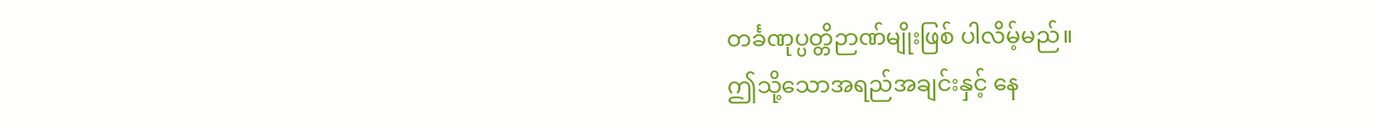တင်္ခဏုပ္ပတ္တိဉာဏ်မျိုးဖြစ် ပါလိမ့်မည်။
ဤသို့သောအရည်အချင်းနှင့် နေ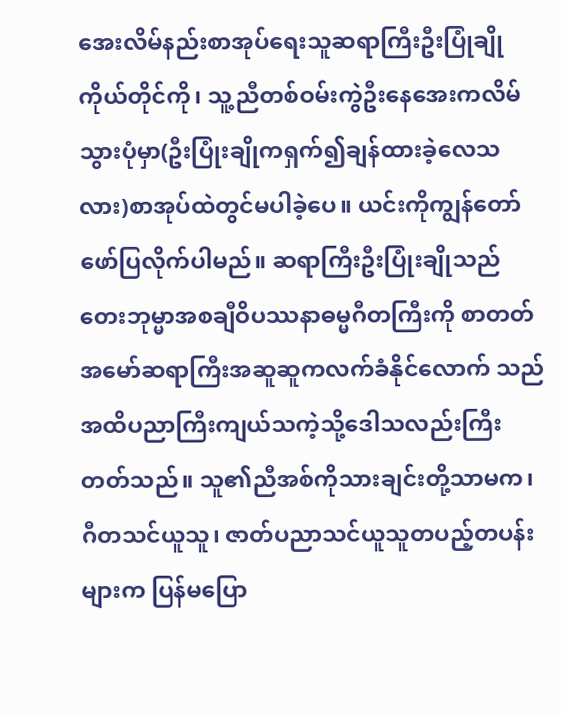အေးလိမ်နည်းစာအုပ်ရေးသူဆရာကြီးဦးပြုံချိုကိုယ်တိုင်ကို၊ သူ့ညီတစ်ဝမ်းကွဲဦးနေအေးကလိမ် သွားပုံမှာ(ဦးပြုံးချိုကရှက်၍ချန်ထားခဲ့လေသလား)စာအုပ်ထဲတွင်မပါခဲ့ပေ။ ယင်းကိုကျွန်တော်ဖော်ပြလိုက်ပါမည်။ ဆရာကြီးဦးပြုံးချိုသည် တေးဘုမ္မာအစချီဝိပဿနာဓမ္မဂီတကြီးကို စာတတ်အမော်ဆရာကြီးအဆူဆူကလက်ခံနိုင်လောက် သည်အထိပညာကြီးကျယ်သကဲ့သို့ဒေါသလည်းကြီးတတ်သည်။ သူ၏ညီအစ်ကိုသားချင်းတို့သာမက၊ ဂီတသင်ယူသူ၊ ဇာတ်ပညာသင်ယူသူတပည့်တပန်းများက ပြန်မပြော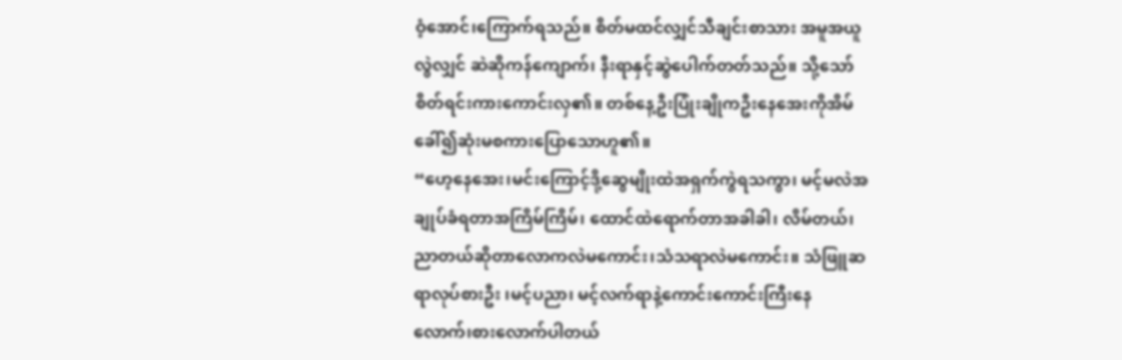ဝံ့အောင်၊ကြောက်ရသည်။ စိတ်မထင်လျှင်သီချင်းစာသား အမူအယူလွဲလျှင် ဆဲဆိုကန်ကျောက်၊ နီးရာနှင့်ဆွဲပေါက်တတ်သည်။ သို့သော်စိတ်ရင်းကားကောင်းလှ၏။ တစ်နေ့ဦးပြုံးချိုကဦးနေအေးကိုအိမ်ခေါ်၍ဆုံးမစကားပြောသောဟူ၏။
“ဟေ့နေအေး၊မင်းကြောင့်ဒို့ဆွေမျိုးထဲအရှက်ကွဲရသကွာ၊ မင့်မလဲအချုပ်ခံရတာအကြိမ်ကြိမ်၊ ထောင်ထဲရောက်တာအခါခါ၊ လိမ်တယ်၊ ညာတယ်ဆိုတာလောကလဲမကောင်း၊သံသရာလဲမကောင်း။ သံဖြူဆရာလုပ်စားဦး ၊မင့်ပညာ၊ မင့်လက်ရာနဲ့ကောင်းကောင်းကြီးနေလောက်၊စားလောက်ပါတယ်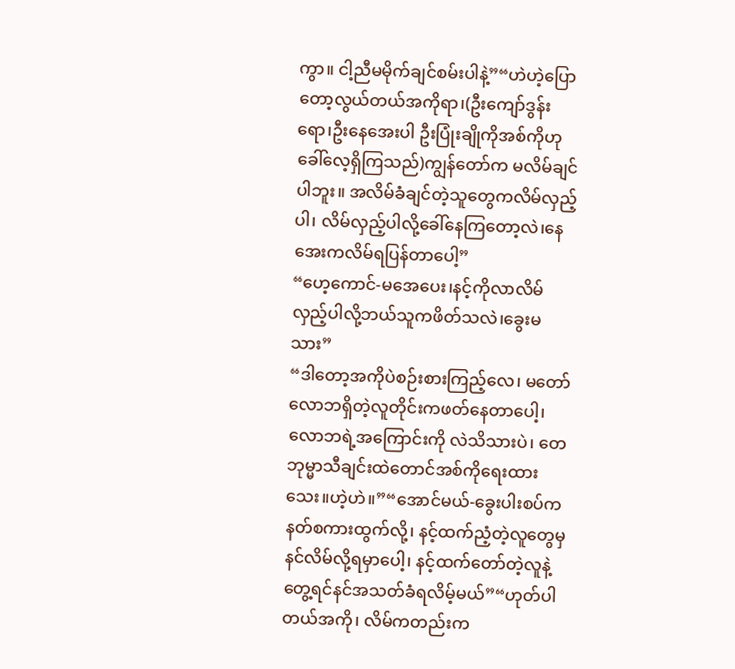ကွာ။ ငါ့ညီမမိုက်ချင်စမ်းပါနဲ့”“ဟဲဟဲ့ပြောတော့လွယ်တယ်အကိုရာ၊(ဦးကျော်ဒွန်းရော၊ဦးနေအေးပါ ဦးပြုံးချိုကိုအစ်ကိုဟုခေါ်လေ့ရှိကြသည်)ကျွန်တော်က မလိမ်ချင်ပါဘူး။ အလိမ်ခံချင်တဲ့သူတွေကလိမ်လှည့်ပါ၊ လိမ်လှည့်ပါလို့ခေါ်နေကြတော့လဲ၊နေအေးကလိမ်ရပြန်တာပေါ့”
“ဟေ့ကောင်-မအေပေး၊နင့်ကိုလာလိမ်လှည့်ပါလို့ဘယ်သူကဖိတ်သလဲ၊ခွေးမသား”
“ဒါတော့အကိုပဲစဉ်းစားကြည့်လေ၊ မတော်လောဘရှိတဲ့လူတိုင်းကဖတ်နေတာပေါ့၊ လောဘရဲ့အကြောင်းကို လဲသိသားပဲ၊ တေဘုမ္မာသီချင်းထဲတောင်အစ်ကိုရေးထားသေး။ဟဲ့ဟဲ။”“အောင်မယ်-ခွေးပါးစပ်ကနတ်စကားထွက်လို့၊ နင့်ထက်ညံ့တဲ့လူတွေမှနင်လိမ်လို့ရမှာပေါ့၊ နင့်ထက်တော်တဲ့လူနဲ့ တွေ့ရင်နင်အသတ်ခံရလိမ့်မယ်”“ဟုတ်ပါတယ်အကို၊ လိမ်ကတည်းက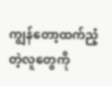ကျွန်တော့ထက်ညံ့တဲ့လူတွေကို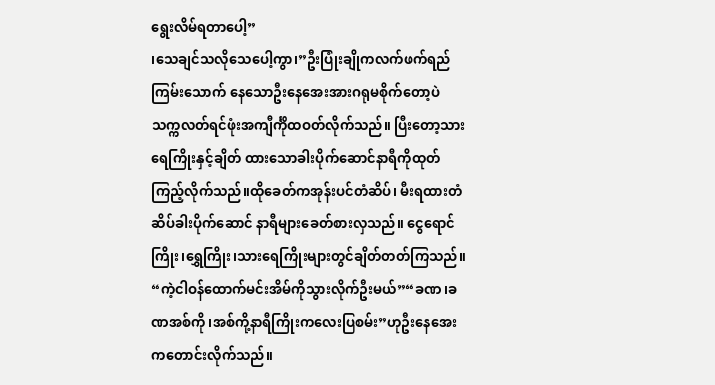ရွေးလိမ်ရတာပေါ့”
၊သေချင်သလိုသေပေါ့ကွာ၊”ဦးပြုံးချိုကလက်ဖက်ရည်ကြမ်းသောက် နေသောဦးနေအေးအားဂရုမစိုက်တော့ပဲ သက္ကလတ်ရင်ဖုံးအကျီင်္ကိုထဝတ်လိုက်သည်။ ပြီးတော့သားရေကြိုးနှင့်ချိတ် ထားသောခါးပိုက်ဆောင်နာရီကိုထုတ်ကြည့်လိုက်သည်။ထိုခေတ်ကအုန်းပင်တံဆိပ်၊ မီးရထားတံဆိပ်ခါးပိုက်ဆောင် နာရီများခေတ်စားလှသည်။ ငွေရောင်ကြိုး၊ရွှေကြိုး၊သားရေကြိုးများတွင်ချိတ်တတ်ကြသည်။
“ကဲ့ငါဝန်ထောက်မင်းအိမ်ကိုသွားလိုက်ဦးမယ်”“ခဏ၊ခဏအစ်ကို၊အစ်ကို့နာရီကြိုးကလေးပြစမ်း”ဟုဦးနေအေးကတောင်းလိုက်သည်။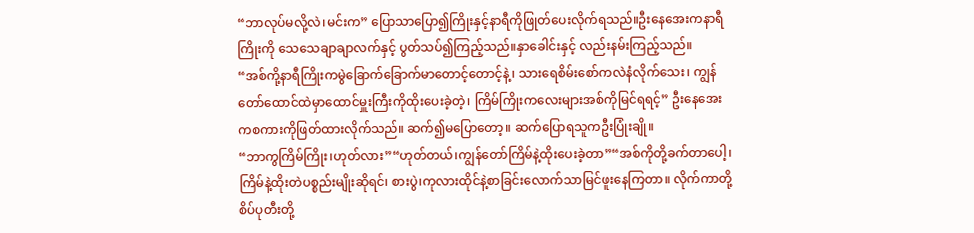“ဘာလုပ်မလို့လဲ၊မင်းက” ပြောသာပြော၍ကြိုးနှင့်နာရီကိုဖြုတ်ပေးလိုက်ရသည်။ဦးနေအေးကနာရီကြိုးကို သေသေချာချာလက်နှင့် ပွတ်သပ်၍ကြည့်သည်။နှာခေါင်းနှင့် လည်းနမ်းကြည့်သည်။
“အစ်ကို့နာရီကြိုးကမွဲခြောက်ခြောက်မာတောင့်တောင့်နဲ့၊ သားရေစိမ်းစော်ကလဲနံလိုက်သေး၊ ကျွန်တော်ထောင်ထဲမှာထောင်မှူးကြီးကိုထိုးပေးခဲ့တဲ့၊ ကြိမ်ကြိုးကလေးများအစ်ကိုမြင်ရရင့်” ဦးနေအေးကစကားကိုဖြတ်ထားလိုက်သည်။ ဆက်၍မပြောတော့။ ဆက်ပြောရသူကဦးပြုံးချို။
“ဘာကွကြိမ်ကြိုး၊ဟုတ်လား”“ဟုတ်တယ်၊ကျွန်တော်ကြိမ်နဲ့ထိုးပေးခဲ့တာ”“အစ်ကိုတို့ခက်တာပေါ့၊ ကြိမ်နဲ့ထိုးတဲပစ္စည်းမျိုးဆိုရင်၊ စားပွဲ၊ကုလားထိုင်နဲ့စာခြင်းလောက်သာမြင်ဖူးနေကြတာ။ လိုက်ကာတို့စိပ်ပုတီးတို့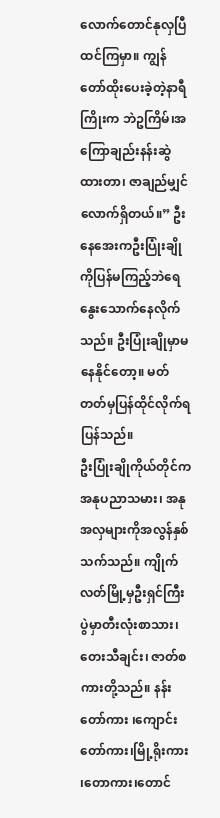လောက်တောင်နုလှပြီထင်ကြမှာ။ ကျွန်တော်ထိုးပေးခဲ့တဲ့နာရီကြိုးက ဘဲဥကြိမ်၊အကြောချည်းနန်းဆွဲထားတာ၊ ဇာချည်မျှင်လောက်ရှိတယ်။” ဦးနေအေးကဦးပြုံးချိုကိုပြန်မကြည့်ဘဲရေနွေးသောက်နေလိုက်သည်။ ဦးပြုံးချိုမှာမနေနိုင်တော့။ မတ်တတ်မှပြန်ထိုင်လိုက်ရပြန်သည်။
ဦးပြုံးချိုကိုယ်တိုင်က အနုပညာသမား၊ အနုအလှများကိုအလွန်နှစ်သက်သည်။ ကျိုက်လတ်မြို့မှဦးရှင်ကြီးပွဲမှာတီးလုံးစာသား၊တေးသီချင်း၊ ဇာတ်စကားတို့သည်။ နန်းတော်ကား ၊ကျောင်းတော်ကား၊မြို့ရိုးကား ၊တောကား၊တောင်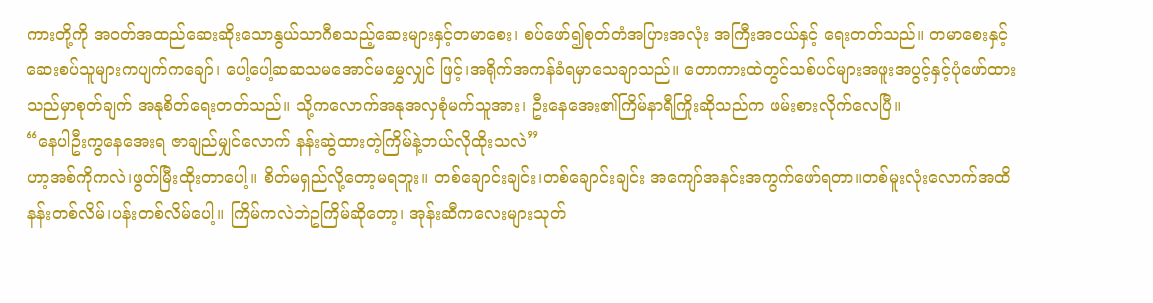ကားတို့ကို အဝတ်အထည်ဆေးဆိုးသောနွယ်သာဂီစသည့်ဆေးများနှင့်တမာစေး၊ စပ်ဖော်၍စုတ်တံအပြားအလုံး အကြီးအငယ်နှင့် ရေးတတ်သည်။ တမာစေးနှင့်ဆေးစပ်သူများကပျက်ကချော်၊ ပေါ့ပေါ့ဆဆသမအောင်မမွှေလျှင် ဖြင့်၊အရိုက်အကန်ခံရမှာသေချာသည်။ တောကားထဲတွင်သစ်ပင်များအဖူးအပွင့်နှင့်ပုံဖော်ထားသည်မှာစုတ်ချက် အနုစိတ်ရေးတတ်သည်။ သို့ကလောက်အနုအလှစုံမက်သူအား၊ ဦးနေအေး၏ကြိမ်နာရီကြိုးဆိုသည်က ဖမ်းစားလိုက်လေပြီ။
“နေပါဦးကွနေအေးရ ဇာချည်မျှင်လောက် နန်းဆွဲထားတဲ့ကြိမ်နဲ့ဘယ်လိုထိုးသလဲ”
ဟာ့အစ်ကိုကလဲ၊ဖွတ်မြီးထိုးတာပေါ့။ စိတ်မရှည်လို့တော့မရဘူး။ တစ်ချောင်းချင်း၊တစ်ချောင်းချင်း အကျော်အနင်းအကွက်ဖော်ရတာ။တစ်မူးလုံးလောက်အထိ နန်းတစ်လိမ်၊ပန်းတစ်လိမ်ပေါ့။ ကြိမ်ကလဲဘဲဥကြိမ်ဆိုတော့၊ အုန်းဆီကလေးများသုတ်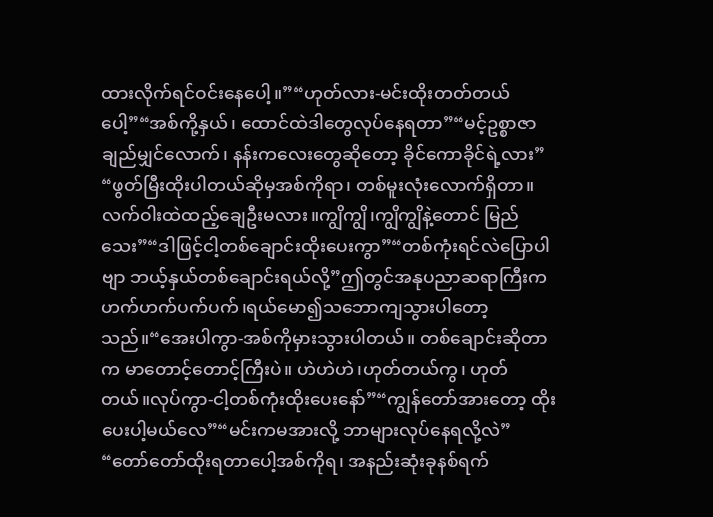ထားလိုက်ရင်ဝင်းနေပေါ့။”“ဟုတ်လား-မင်းထိုးတတ်တယ်ပေါ့”“အစ်ကို့နှယ်၊ ထောင်ထဲဒါတွေလုပ်နေရတာ”“မင့်ဥစ္စာဇာချည်မျှင်လောက်၊ နန်းကလေးတွေဆိုတော့ ခိုင်ကောခိုင်ရဲ့လား”
“ဖွတ်မြီးထိုးပါတယ်ဆိုမှအစ်ကိုရာ၊ တစ်မူးလုံးလောက်ရှိတာ။လက်ဝါးထဲထည့်ချေဦးမလား။ကျွိကျွိ၊ကျွိကျွိနဲ့တောင် မြည်သေး”“ဒါဖြင့်ငါ့တစ်ချောင်းထိုးပေးကွာ”“တစ်ကုံးရင်လဲပြောပါဗျာ ဘယ့်နှယ်တစ်ချောင်းရယ်လို့”ဤတွင်အနုပညာဆရာကြီးက ဟက်ဟက်ပက်ပက်၊ရယ်မော၍သဘောကျသွားပါတော့သည်။“အေးပါကွာ-အစ်ကိုမှားသွားပါတယ်။ တစ်ချောင်းဆိုတာက မာတောင့်တောင့်ကြီးပဲ။ ဟဲဟဲဟဲ၊ဟုတ်တယ်ကွ၊ ဟုတ် တယ်။လုပ်ကွာ-ငါ့တစ်ကုံးထိုးပေးနော်”“ကျွန်တော်အားတော့ ထိုးပေးပါ့မယ်လေ”“မင်းကမအားလို့ ဘာများလုပ်နေရလို့လဲ”
“တော်တော်ထိုးရတာပေါ့အစ်ကိုရ၊ အနည်းဆုံးခုနစ်ရက်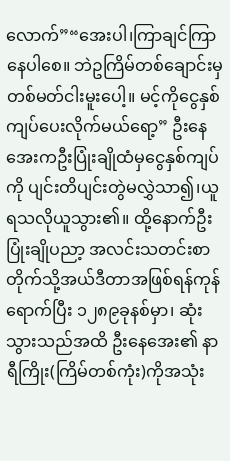လောက်”“အေးပါ၊ကြာချင်ကြာနေပါစေ။ ဘဲဥကြိမ်တစ်ချောင်းမှတစ်မတ်ငါးမူးပေါ့။ မင့်ကိုငွေနှစ်ကျပ်ပေးလိုက်မယ်ရော့” ဦးနေအေးကဦးပြုံးချိုထံမှငွေနှစ်ကျပ်ကို ပျင်းတိပျင်းတွဲမလွှဲသာ၍၊ယူရသလိုယူသွား၏။ ထို့နောက်ဦးပြုံးချိုပညာ့ အလင်းသတင်းစာတိုက်သို့အယ်ဒီတာအဖြစ်ရန်ကုန်ရောက်ပြီး ၁၂၈၉ခုနစ်မှာ၊ ဆုံးသွားသည်အထိ ဦးနေအေး၏ နာရီကြိုး(ကြိမ်တစ်ကုံး)ကိုအသုံး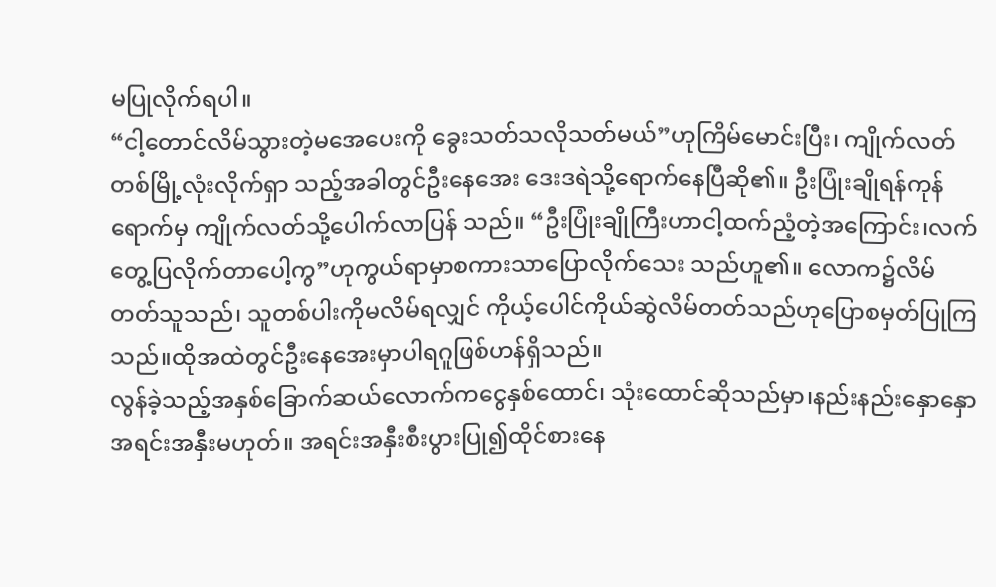မပြုလိုက်ရပါ။
“ငါ့တောင်လိမ်သွားတဲ့မအေပေးကို ခွေးသတ်သလိုသတ်မယ်”ဟုကြိမ်မောင်းပြီး၊ ကျိုက်လတ်တစ်မြို့လုံးလိုက်ရှာ သည့်အခါတွင်ဦးနေအေး ဒေးဒရဲသို့ရောက်နေပြီဆို၏။ ဦးပြုံးချိုရန်ကုန်ရောက်မှ ကျိုက်လတ်သို့ပေါက်လာပြန် သည်။ “ဦးပြုံးချိုကြီးဟာငါ့ထက်ညံ့တဲ့အကြောင်း၊လက်တွေ့ပြလိုက်တာပေါ့ကွ”ဟုကွယ်ရာမှာစကားသာပြောလိုက်သေး သည်ဟူ၏။ လောက၌လိမ်တတ်သူသည်၊ သူတစ်ပါးကိုမလိမ်ရလျှင် ကိုယ့်ပေါင်ကိုယ်ဆွဲလိမ်တတ်သည်ဟုပြောစမှတ်ပြုကြ သည်။ထိုအထဲတွင်ဦးနေအေးမှာပါရဂူဖြစ်ဟန်ရှိသည်။
လွန်ခဲ့သည့်အနှစ်ခြောက်ဆယ်လောက်ကငွေနှစ်ထောင်၊ သုံးထောင်ဆိုသည်မှာ၊နည်းနည်းနှောနှောအရင်းအနှီးမဟုတ်။ အရင်းအနှီးစီးပွားပြု၍ထိုင်စားနေ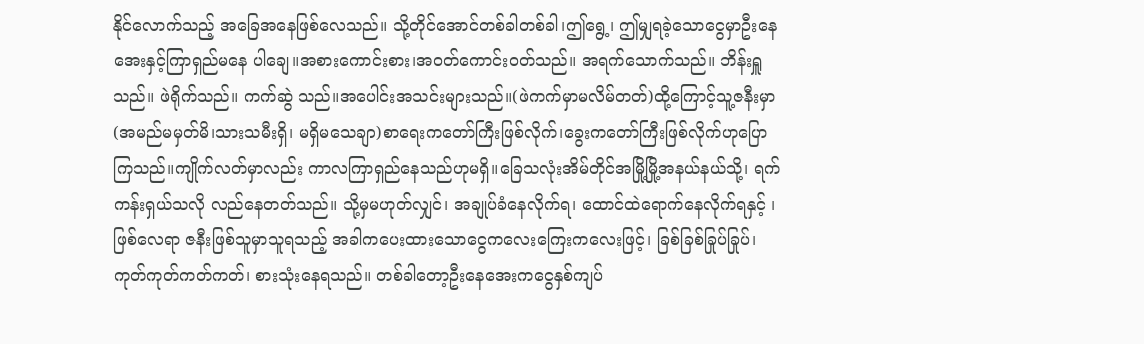နိုင်လောက်သည့် အခြေအနေဖြစ်လေသည်။ သို့တိုင်အောင်တစ်ခါတစ်ခါ၊ဤရွေ့၊ ဤမျှရခဲ့သောငွေမှာဦးနေအေးနှင့်ကြာရှည်မနေ ပါချေ။အစားကောင်းစား၊အဝတ်ကောင်းဝတ်သည်။ အရက်သောက်သည်။ ဘိန်းရှူသည်။ ဖဲရိုက်သည်။ ကက်ဆွဲ သည်။အပေါင်းအသင်းများသည်။(ဖဲကက်မှာမလိမ်တတ်)ထို့ကြောင့်သူ့ဇနီးမှာ(အမည်မမှတ်မိ၊သားသမီးရှိ၊ မရှိမသေချာ)စာရေးကတော်ကြီးဖြစ်လိုက်၊ခွေးကတော်ကြီးဖြစ်လိုက်ဟုပြောကြသည်။ကျိုက်လတ်မှာလည်း ကာလကြာရှည်နေသည်ဟုမရှိ။ခြေသလုံးအိမ်တိုင်အမြို့မြို့အနယ်နယ်သို့၊ ရက်ကန်းရှယ်သလို လည်နေတတ်သည်။ သို့မှမဟုတ်လျှင်၊ အချုပ်ခံနေလိုက်ရ၊ ထောင်ထဲရောက်နေလိုက်ရနှင့် ၊ဖြစ်လေရာ ဇနီးဖြစ်သူမှာသူရသည့် အခါကပေးထားသောငွေကလေးကြေးကလေးဖြင့်၊ ခြစ်ခြစ်ခြုပ်ခြုပ်၊ကုတ်ကုတ်ကတ်ကတ်၊ စားသုံးနေရသည်။ တစ်ခါတော့ဦးနေအေးကငွေနှစ်ကျပ်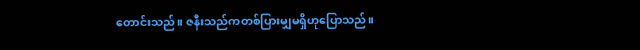တောင်းသည်။ ဇနီးသည်ကတစ်ပြားမျှမရှိဟုပြောသည်။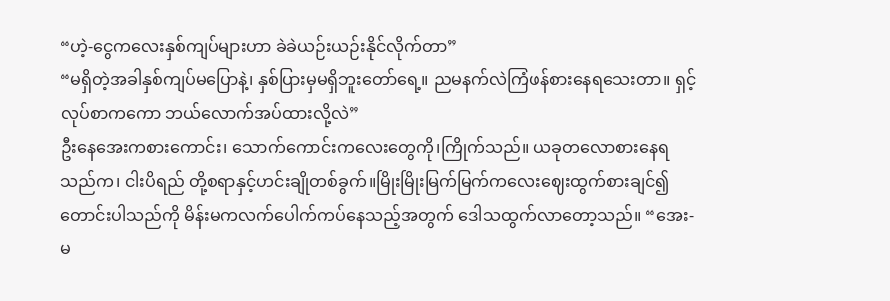“ဟဲ့-ငွေကလေးနှစ်ကျပ်များဟာ ခဲခဲယဉ်းယဉ်းနိုင်လိုက်တာ”
“မရှိတဲ့အခါနှစ်ကျပ်မပြောနဲ့၊ နှစ်ပြားမှမရှိဘူးတော်ရေ့။ ညမနက်လဲကြံဖန်စားနေရသေးတာ။ ရှင့်လုပ်စာကကော ဘယ်လောက်အပ်ထားလို့လဲ”
ဦးနေအေးကစားကောင်း၊ သောက်ကောင်းကလေးတွေကို၊ကြိုက်သည်။ ယခုတလောစားနေရသည်က၊ ငါးပိရည် တို့စရာနှင့်ဟင်းချိုတစ်ခွက်။မြိုးမြိုးမြက်မြက်ကလေးဈေးထွက်စားချင်၍တောင်းပါသည်ကို မိန်းမကလက်ပေါက်ကပ်နေသည့်အတွက် ဒေါသထွက်လာတော့သည်။ “အေး-မ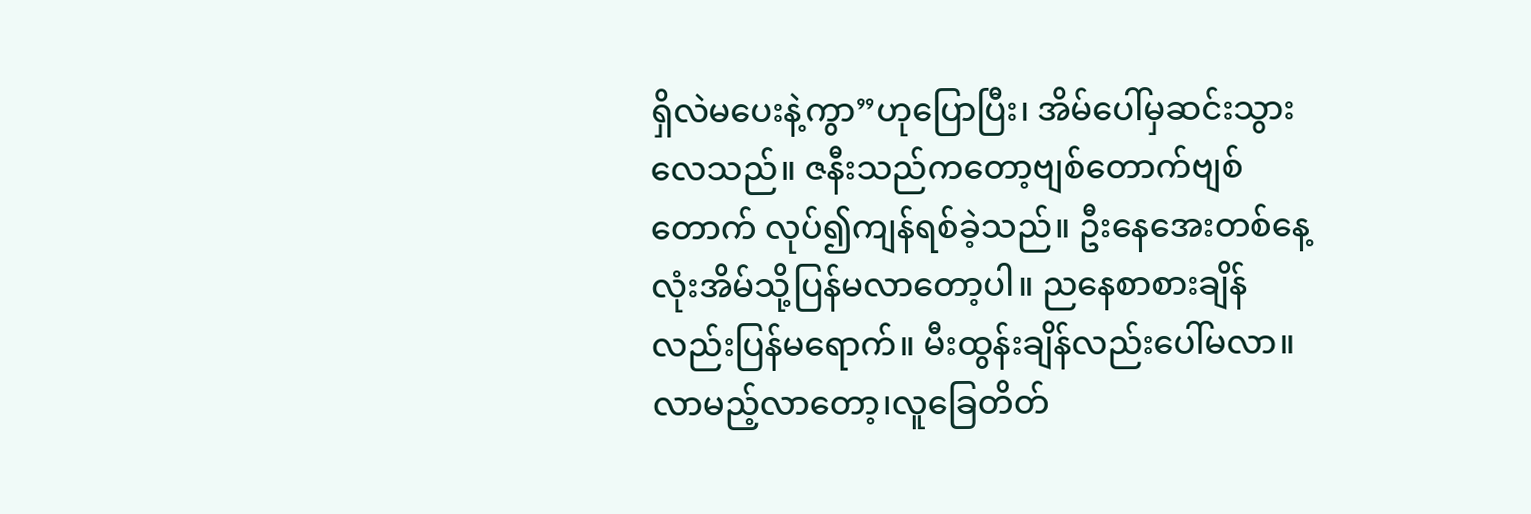ရှိလဲမပေးနဲ့ကွာ”ဟုပြောပြီး၊ အိမ်ပေါ်မှဆင်းသွားလေသည်။ ဇနီးသည်ကတော့ဗျစ်တောက်ဗျစ်တောက် လုပ်၍ကျန်ရစ်ခဲ့သည်။ ဦးနေအေးတစ်နေ့လုံးအိမ်သို့ပြန်မလာတော့ပါ။ ညနေစာစားချိန်လည်းပြန်မရောက်။ မီးထွန်းချိန်လည်းပေါ်မလာ။ လာမည့်လာတော့၊လူခြေတိတ်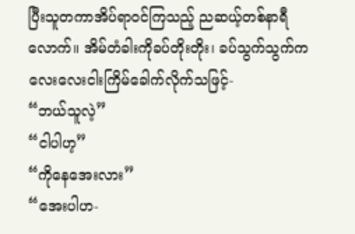ပြီးသူတကာအိပ်ရာဝင်ကြသည့် ညဆယ့်တစ်နာရီ လောက်။ အိမ်တံခါးကိုခပ်တိုးတိုး၊ ခပ်သွက်သွက်ကလေးလေးငါးကြိမ်ခေါက်လိုက်သဖြင့်-
“ဘယ်သူလဲ့”
“ငါပါဟ့”
“ကိုနေအေးလား”
“အေးပါဟ-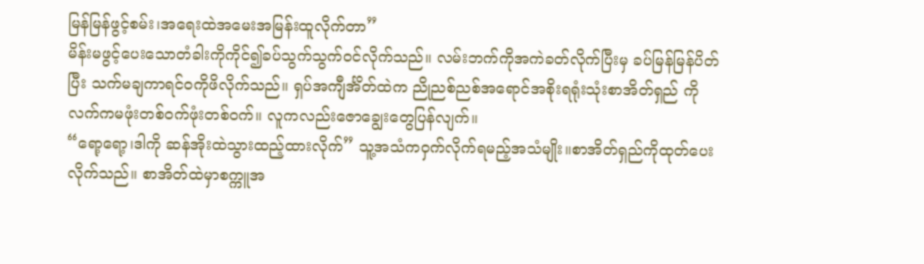မြန်မြန်ဖွင့်စမ်း၊အရေးထဲအမေးအမြန်းထူလိုက်တာ”
မိန်းမဖွင့်ပေးသောတံခါးကိုကိုင်၍ခပ်သွက်သွက်ဝင်လိုက်သည်။ လမ်းဘက်ကိုအကဲခတ်လိုက်ပြီးမှ ခပ်မြန်မြန်ပိတ်ပြီး သက်မချကာရင်ဝကိုဖိလိုက်သည်။ ရှပ်အကျီင်္အိတ်ထဲက ညိုညစ်ညစ်အရောင်အစိုးရရုံးသုံးစာအိတ်ရှည် ကို လက်ကမဖုံးတစ်ဝက်ဖုံးတစ်ဝက်။ လူကလည်းဇောချွေးတွေပြန်လျက်။
“ရော့ရော့၊ဒါကို ဆန်အိုးထဲသွားထည့်ထားလိုက်” သူ့အသံကဝှက်လိုက်ရမည့်အသံမျိုး။စာအိတ်ရှည်ကိုထုတ်ပေးလိုက်သည်။ စာအိတ်ထဲမှာစက္ကူအ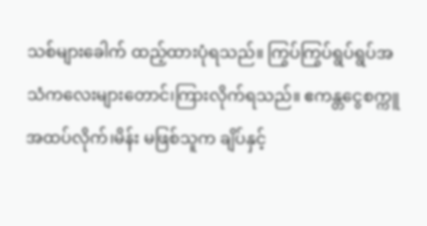သစ်များခေါက် ထည့်ထားပုံရသည်။ ကြွပ်ကြွပ်ရွပ်ရွပ်အသံကလေးများတောင်၊ကြားလိုက်ရသည်။ ဧကန္တငွေစက္ကူအထပ်လိုက်၊မိန်း မဖြစ်သူက ချိပ်နှင့်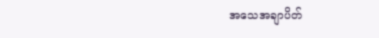အသေအချာပိတ်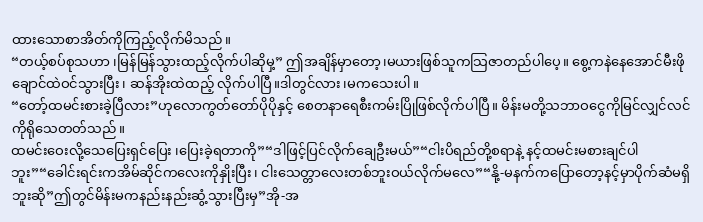ထားသောစာအိတ်ကိုကြည့်လိုက်မိသည်။
“တယ့်စပ်စုသဟာ ၊မြန်မြန်သွားထည့်လိုက်ပါဆိုမှ့” ဤအချိန်မှာတော့၊မယားဖြစ်သူကသြဇာတည်ပါပေ့။ စွေ့ကနဲနေအောင်မီးဖိုချောင်ထဲဝင်သွားပြီး၊ ဆန်အိုးထဲထည့် လိုက်ပါပြီ။ဒါတွင်လား၊မကသေးပါ။
“တော့်ထမင်းစားခဲ့ပြီလား”ဟုလောကွတ်တော်ပိုပိုနှင့် စေတနာရေစီးကမ်းပြိုဖြစ်လိုက်ပါပြီ။ မိန်းမတို့သဘာဝငွေကိုမြင်လျှင်လင်ကိုရိုသေတတ်သည်။
ထမင်းဝေးလို့သေပြေးရှင်ပြေး ၊ပြေးခဲ့ရတာကို”“ဒါဖြင့်ပြင်လိုက်ချေဦးမယ်”“ငါးပိရည်တို့စရာနဲ့ နင့်ထမင်းမစားချင်ပါဘူး”“ခေါင်းရင်းကအိမ်ဆိုင်ကလေးကိုနှိုးပြီး၊ ငါးသေတ္တာလေးတစ်ဘူးဝယ်လိုက်မလေ”“နို့-မနက်ကပြောတော့နင့်မှာပိုက်ဆံမရှိဘူးဆို”ဤတွင်မိန်းမကနည်းနည်းဆွံ့သွားပြီးမှ”အို-အ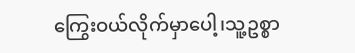ကြွေးဝယ်လိုက်မှာပေါ့၊သူ့ဥစ္စာ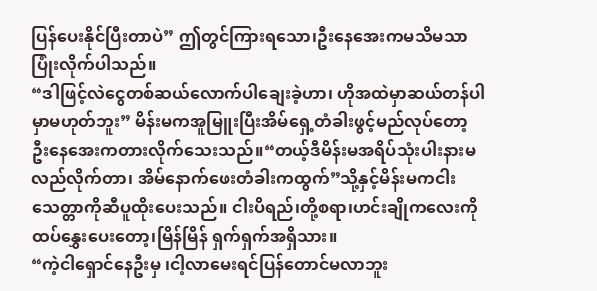ပြန်ပေးနိုင်ပြီးတာပဲ” ဤတွင်ကြားရသော၊ဦးနေအေးကမသိမသာပြုံးလိုက်ပါသည်။
“ဒါဖြင့်လဲငွေတစ်ဆယ်လောက်ပါချေးခဲ့ဟာ၊ ဟိုအထဲမှာဆယ်တန်ပါမှာမဟုတ်ဘူး” မိန်းမကအူမြူးပြီးအိမ်ရှေ့တံခါးဖွင့်မည်လုပ်တော့ ဦးနေအေးကတားလိုက်သေးသည်။“တယ့်ဒီမိန်းမအရိပ်သုံးပါးနားမလည်လိုက်တာ၊ အိမ်နောက်ဖေးတံခါးကထွက်”သို့နှင့်မိန်းမကငါးသေတ္တာကိုဆီပူထိုးပေးသည်။ ငါးပိရည်၊တို့စရာ၊ဟင်းချိုကလေးကို ထပ်နွှေးပေးတော့၊မြိန်မြိန် ရှက်ရှက်အရှိသား။
“ကဲ့ငါရှောင်နေဦးမှ ၊ငါ့လာမေးရင်ပြန်တောင်မလာဘူး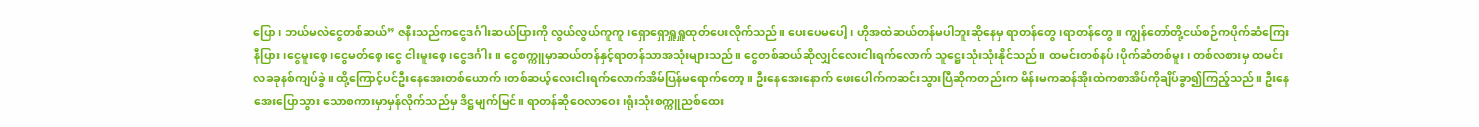ပြော၊ ဘယ်မလဲငွေတစ်ဆယ်” ဇနီးသည်ကငွေဒင်္ဂါးဆယ်ပြားကို လွယ်လွယ်ကူကူ ၊ရှောရှောရှူရှူထုတ်ပေးလိုက်သည်။ ပေးပေမပေါ့၊ ဟိုအထဲဆယ်တန်မပါဘူးဆိုနေမှ ရာတန်တွေ၊ရာတန်တွေ။ ကျွန်တော်တို့ငယ်စဉ်ကပိုက်ဆံကြေးနီပြား၊ငွေမူးစေ့၊ငွေမတ်စေ့၊ငွေ ငါးမူးစေ့၊ငွေဒင်္ဂါး။ ငွေစက္ကူမှာဆယ်တန်နှင့်ရာတန်သာအသုံးများသည်။ ငွေတစ်ဆယ်ဆိုလျှင်လေးငါးရက်လောက် သူဋ္ဌေးသုံးသုံးနိုင်သည်။ ထမင်းတစ်နပ်၊ပိုက်ဆံတစ်မူး၊ တစ်လစားမှ ထမင်းလခခုနစ်ကျပ်ခွဲ။ ထို့ကြောင့်ပင်ဦးနေအေးတစ်ယောက်၊တစ်ဆယ့်လေးငါးရက်လောက်အိမ်ပြန်မရောက်တော့။ ဦးနေအေးနောက် ဖေးပေါက်ကဆင်းသွားပြီဆိုကတည်းက မိန်းမကဆန်အိုးထဲကစာအိပ်ကိုချိပ်ခွာ၍ကြည့်သည်။ ဦးနေအေးပြောသွား သောစကားမှာမှန်လိုက်သည်မှ ဒိဋ္ဌမျက်မြင်။ ရာတန်ဆိုဝေလာဝေး၊ရုံးသုံးစက္ကူညစ်ထေး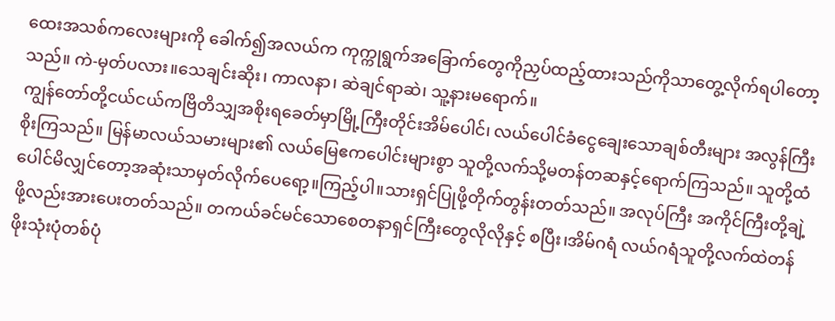ထေးအသစ်ကလေးများကို ခေါက်၍အလယ်က ကုက္ကုရွက်အခြောက်တွေကိုညှပ်ထည့်ထားသည်ကိုသာတွေ့လိုက်ရပါတော့သည်။ ကဲ-မှတ်ပလား။သေချင်းဆိုး၊ ကာလနာ၊ ဆဲချင်ရာဆဲ၊ သူ့နားမရောက်။
ကျွန်တော်တို့ငယ်ငယ်ကဗြိတိသျှအစိုးရခေတ်မှာမြို့ကြီးတိုင်းအိမ်ပေါင်၊ လယ်ပေါင်ခံငွေချေးသောချစ်တီးများ အလွန်ကြီးစိုးကြသည်။ မြန်မာလယ်သမားများ၏ လယ်မြေဧကပေါင်းများစွာ သူတို့လက်သို့မတန်တဆနှင့်ရောက်ကြသည်။ သူတို့ထံပေါင်မိလျှင်တော့အဆုံးသာမှတ်လိုက်ပေရော့။ကြည့်ပါ။သားရှင်ပြုဖို့တိုက်တွန်းတတ်သည်။ အလုပ်ကြီး အကိုင်ကြီးတို့ချဲ့ဖို့လည်းအားပေးတတ်သည်။ တကယ်ခင်မင်သောစေတနာရှင်ကြီးတွေလိုလိုနှင့် စပြီး၊အိမ်ဂရံ လယ်ဂရံသူတို့လက်ထဲတန်ဖိုးသုံးပုံတစ်ပုံ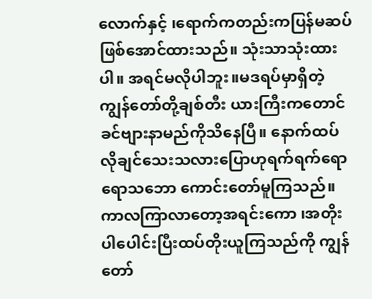လောက်နှင့် ၊ရောက်ကတည်းကပြန်မဆပ်ဖြစ်အောင်ထားသည်။ သုံးသာသုံးထားပါ။ အရင်မလိုပါဘူး။မဒရပ်မှာရှိတဲ့ ကျွန်တော်တို့ချစ်တီး ယားကြီးကတောင်ခင်ဗျားနာမည်ကိုသိနေပြီ။ နောက်ထပ်လိုချင်သေးသလားပြောဟုရက်ရက်ရောရောသဘော ကောင်းတော်မူကြသည်။
ကာလကြာလာတော့အရင်းကော ၊အတိုးပါပေါင်းပြီးထပ်တိုးယူကြသည်ကို ကျွန်တော်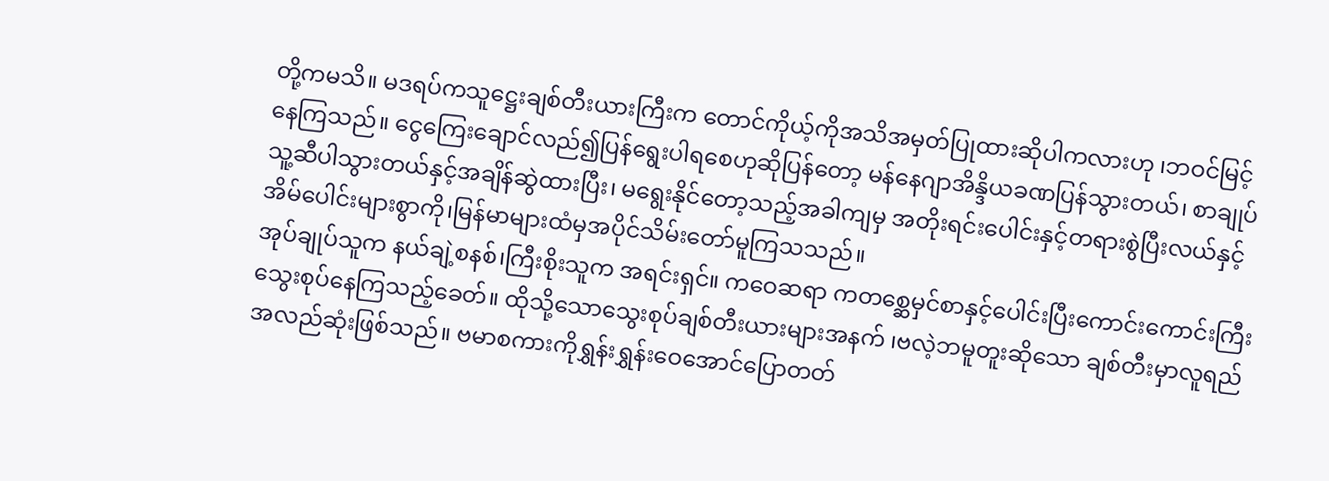တို့ကမသိ။ မဒရပ်ကသူဋ္ဌေးချစ်တီးယားကြီးက တောင်ကိုယ့်ကိုအသိအမှတ်ပြုထားဆိုပါကလားဟု ၊ဘဝင်မြင့်နေကြသည်။ ငွေကြေးချောင်လည်၍ပြန်ရွေးပါရစေဟုဆိုပြန်တော့ မန်နေဂျာအိန္ဒိယခဏပြန်သွားတယ်၊ စာချုပ်သူ့ဆီပါသွားတယ်နှင့်အချိန်ဆွဲထားပြီး၊ မရွေးနိုင်တော့သည့်အခါကျမှ အတိုးရင်းပေါင်းနှင့်တရားစွဲပြီးလယ်နှင့်အိမ်ပေါင်းများစွာကို၊မြန်မာများထံမှအပိုင်သိမ်းတော်မူကြသသည်။
အုပ်ချုပ်သူက နယ်ချဲ့စနစ်၊ကြီးစိုးသူက အရင်းရှင်။ ကဝေဆရာ ကတစ္ဆေမှင်စာနှင့်ပေါင်းပြီးကောင်းကောင်းကြီးသွေးစုပ်နေကြသည့်ခေတ်။ ထိုသို့သောသွေးစုပ်ချစ်တီးယားများအနက် ၊ဗလဲ့ဘမူတူးဆိုသော ချစ်တီးမှာလူရည်အလည်ဆုံးဖြစ်သည်။ ဗမာစကားကိုရွှန်းရွှန်းဝေအောင်ပြောတတ်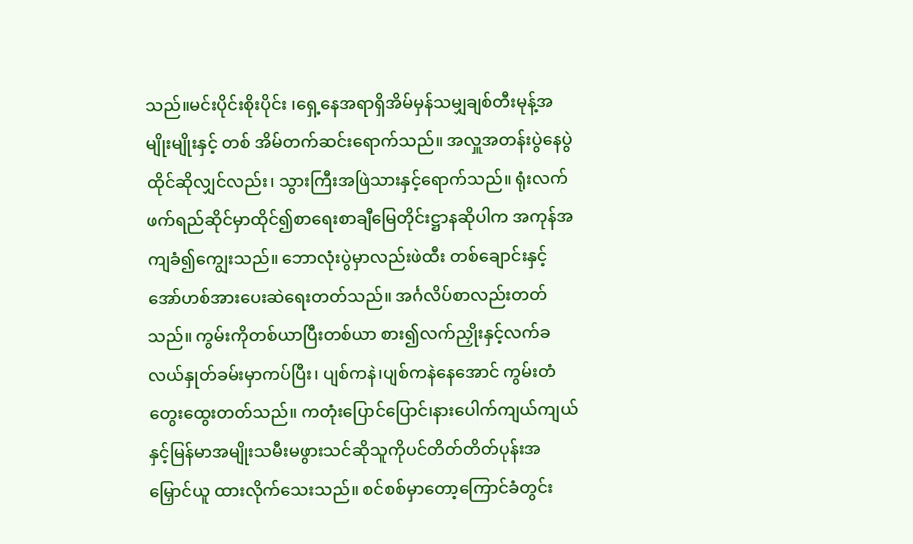သည်။မင်းပိုင်းစိုးပိုင်း ၊ရှေ့နေအရာရှိအိမ်မှန်သမျှချစ်တီးမုန့်အမျိုးမျိုးနှင့် တစ် အိမ်တက်ဆင်းရောက်သည်။ အလှူအတန်းပွဲနေပွဲထိုင်ဆိုလျှင်လည်း၊ သွားကြီးအဖြဲသားနှင့်ရောက်သည်။ ရုံးလက်ဖက်ရည်ဆိုင်မှာထိုင်၍စာရေးစာချီမြေတိုင်းဋ္ဌာနဆိုပါက အကုန်အကျခံ၍ကျွေးသည်။ ဘောလုံးပွဲမှာလည်းဖဲထီး တစ်ချောင်းနှင့်အော်ဟစ်အားပေးဆဲရေးတတ်သည်။ အင်္ဂလိပ်စာလည်းတတ်သည်။ ကွမ်းကိုတစ်ယာပြီးတစ်ယာ စား၍လက်ညှိုးနှင့်လက်ခလယ်နှုတ်ခမ်းမှာကပ်ပြီး၊ ပျစ်ကနဲ၊ပျစ်ကနဲနေအောင် ကွမ်းတံတွေးထွေးတတ်သည်။ ကတုံးပြောင်ပြောင်၊နားပေါက်ကျယ်ကျယ်နှင့်မြန်မာအမျိုးသမီးမဖွားသင်ဆိုသူကိုပင်တိတ်တိတ်ပုန်းအမြှောင်ယူ ထားလိုက်သေးသည်။ စင်စစ်မှာတော့ကြောင်ခံတွင်း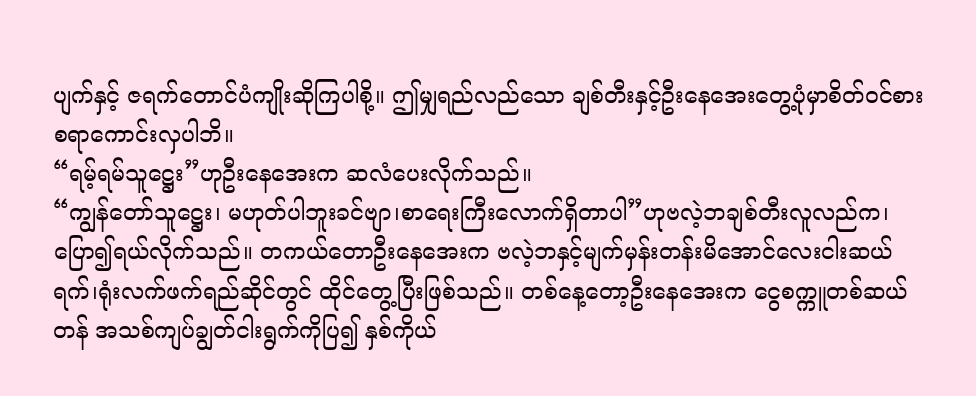ပျက်နှင့် ဇရက်တောင်ပံကျိုးဆိုကြပါစို့။ ဤမျှရည်လည်သော ချစ်တီးနှင့်ဦးနေအေးတွေ့ပုံမှာစိတ်ဝင်စားစရာကောင်းလှပါဘိ။
“ရမ့်ရမ်သူဋ္ဌေး”ဟုဦးနေအေးက ဆလံပေးလိုက်သည်။
“ကျွန်တော်သူဋ္ဌေး၊ မဟုတ်ပါဘူးခင်ဗျာ၊စာရေးကြီးလောက်ရှိတာပါ”ဟုဗလဲ့ဘချစ်တီးလူလည်က၊ပြော၍ရယ်လိုက်သည်။ တကယ်တောဦးနေအေးက ဗလဲ့ဘနှင့်မျက်မှန်းတန်းမိအောင်လေးငါးဆယ်ရက်၊ရုံးလက်ဖက်ရည်ဆိုင်တွင် ထိုင်တွေ့ပြီးဖြစ်သည်။ တစ်နေ့တော့ဦးနေအေးက ငွေစက္ကူတစ်ဆယ်တန် အသစ်ကျပ်ချွတ်ငါးရွက်ကိုပြ၍ နှစ်ကိုယ်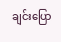ချင်းပြော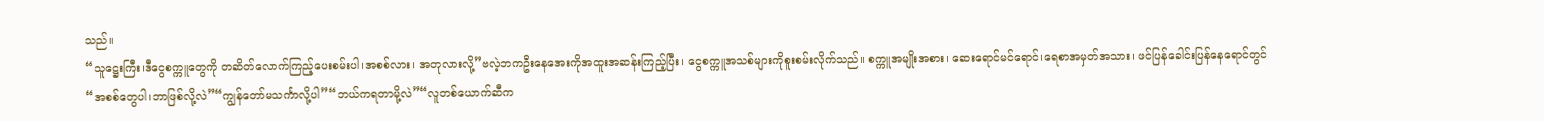သည်။
“သူဋ္ဌေးကြီး၊ဒီငွေစက္ကူတွေကို တဆိတ်လောက်ကြည့်ပေးစမ်းပါ၊အစစ်လား၊ အတုလားလို့”ဗလဲ့ဘကဦးနေအေးကိုအထူးအဆန်းကြည့်ပြီး၊ ငွေစက္ကူအသစ်များကိုစူးစမ်းလိုက်သည်။ စက္ကူအမျိုးအစား၊ ဆေးရောင်မင်ရောင်၊ရေစာအမှတ်အသား၊ ဖင်ပြန်ခေါင်းပြန်နေရောင်တွင်
“အစစ်တွေပါ၊ဘာဖြစ်လို့လဲ”“ကျွန်တော်မသင်္ကာလို့ပါ”“ဘယ်ကရတာမို့လဲ”“လူတစ်ယောက်ဆီက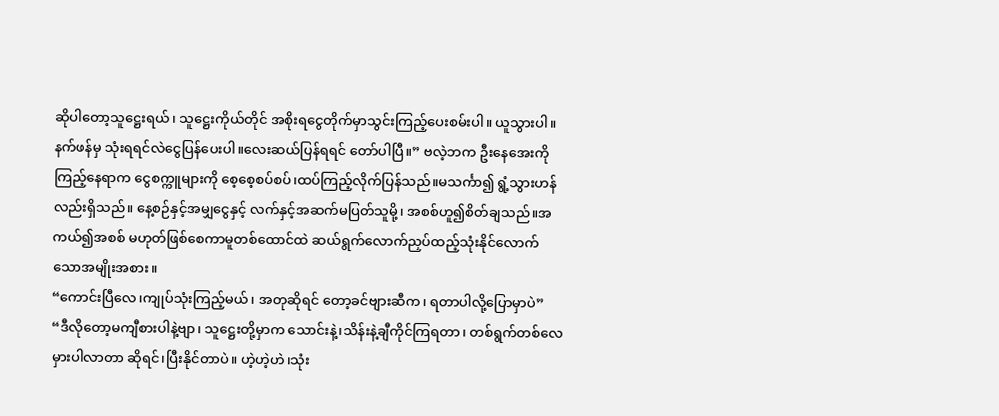ဆိုပါတော့သူဋ္ဌေးရယ်၊ သူဋ္ဌေးကိုယ်တိုင် အစိုးရငွေတိုက်မှာသွင်းကြည့်ပေးစမ်းပါ။ ယူသွားပါ။နက်ဖန်မှ သုံးရရင်လဲငွေပြန်ပေးပါ။လေးဆယ်ပြန်ရရင် တော်ပါပြီ။” ဗလဲ့ဘက ဦးနေအေးကိုကြည့်နေရာက ငွေစက္ကူများကို စေ့စေ့စပ်စပ်၊ထပ်ကြည့်လိုက်ပြန်သည်။မသင်္ကာ၍ ရွံ့သွားဟန်လည်းရှိသည်။ နေ့စဉ်နှင့်အမျှငွေနှင့် လက်နှင့်အဆက်မပြတ်သူမို့၊ အစစ်ဟူ၍စိတ်ချသည်။အကယ်၍အစစ် မဟုတ်ဖြစ်စေကာမူတစ်ထောင်ထဲ ဆယ်ရွက်လောက်ညှပ်ထည့်သုံးနိုင်လောက်သောအမျိုးအစား။
“ကောင်းပြီလေ၊ကျုပ်သုံးကြည့်မယ်၊ အတုဆိုရင် တော့ခင်ဗျားဆီက၊ ရတာပါလို့ပြောမှာပဲ”
“ဒီလိုတော့မကျီစားပါနဲ့ဗျာ၊ သူဋ္ဌေးတို့မှာက သောင်းနဲ့၊သိန်းနဲ့ချီကိုင်ကြရတာ၊ တစ်ရွက်တစ်လေမှားပါလာတာ ဆိုရင်၊ပြီးနိုင်တာပဲ။ ဟဲ့ဟဲ့ဟဲ၊သုံး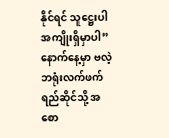နိုင်ရင် သူဋ္ဌေးပါအကျိုးရှိမှာပါ”နောက်နေ့မှာ ဗလဲ့ဘရုံးလက်ဖက်ရည်ဆိုင်သို့ အစော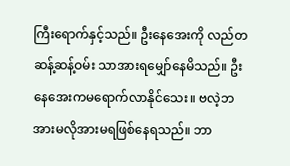ကြီးရောက်နှင့်သည်။ ဦးနေအေးကို လည်တဆန့်ဆန့်ဝမ်း သာအားရမျှော်နေမိသည်။ ဦးနေအေးကမရောက်လာနိုင်သေး။ ဗလဲ့ဘအားမလိုအားမရဖြစ်နေရသည်။ ဘာ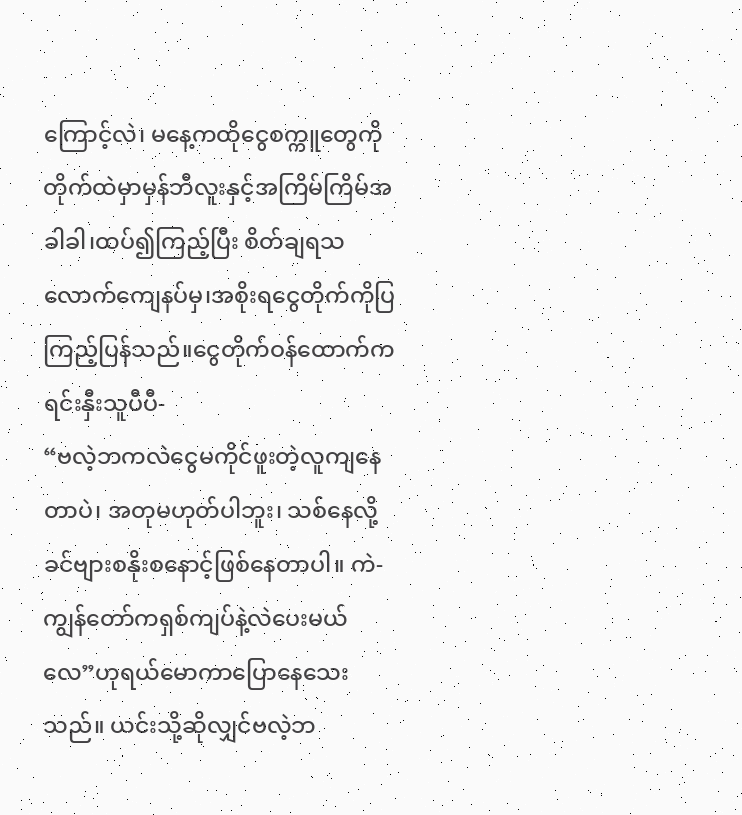ကြောင့်လဲ၊ မနေ့ကထိုငွေစက္ကူတွေကိုတိုက်ထဲမှာမှန်ဘီလူးနှင့်အကြိမ်ကြိမ်အခါခါ၊ထပ်၍ကြည့်ပြီး စိတ်ချရသလောက်ကျေနပ်မှ၊အစိုးရငွေတိုက်ကိုပြကြည့်ပြန်သည်။ငွေတိုက်ဝန်ထောက်က ရင်းနှီးသူပီပီ-
“ဗလဲ့ဘကလဲငွေမကိုင်ဖူးတဲ့လူကျနေတာပဲ၊ အတုမဟုတ်ပါဘူး၊ သစ်နေလို့ခင်ဗျားစနိုးစနောင့်ဖြစ်နေတာပါ။ ကဲ-ကျွန်တော်ကရှစ်ကျပ်နဲ့လဲပေးမယ်လေ”ဟုရယ်မောကာပြောနေသေးသည်။ ယင်းသို့ဆိုလျှင်ဗလဲ့ဘ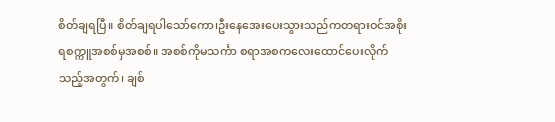စိတ်ချရပြီ။ စိတ်ချရပါသော်ကော၊ဦးနေအေးပေးသွားသည်ကတရားဝင်အစိုးရစက္ကူအစစ်မှအစစ်။ အစစ်ကိုမသင်္ကာ စရာအစကလေးထောင်ပေးလိုက်သည့်အတွက်၊ ချစ်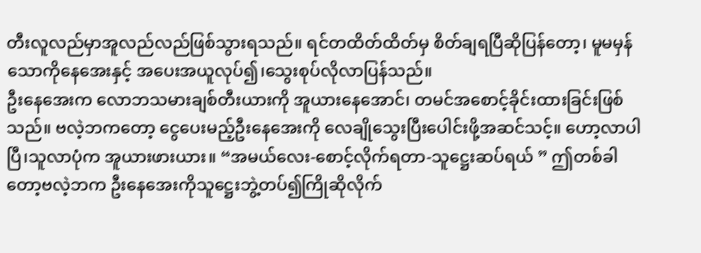တီးလူလည်မှာအူလည်လည်ဖြစ်သွားရသည်။ ရင်တထိတ်ထိတ်မှ စိတ်ချရပြီဆိုပြန်တော့၊ မူမမှန်သောကိုနေအေးနှင့် အပေးအယူလုပ်၍၊သွေးစုပ်လိုလာပြန်သည်။
ဦးနေအေးက လောဘသမားချစ်တီးယားကို အူယားနေအောင်၊ တမင်အစောင့်ခိုင်းထားခြင်းဖြစ်သည်။ ဗလဲ့ဘကတော့ ငွေပေးမည့်ဦးနေအေးကို လေချိုသွေးပြီးပေါင်းဖို့အဆင်သင့်။ ဟော့လာပါပြီ၊သူလာပုံက အူယားဖားယား။ “အမယ်လေး-စောင့်လိုက်ရတာ-သူဋ္ဌေးဆပ်ရယ် ” ဤတစ်ခါတော့ဗလဲ့ဘက ဦးနေအေးကိုသူဋ္ဌေးဘွဲ့တပ်၍ကြိုဆိုလိုက်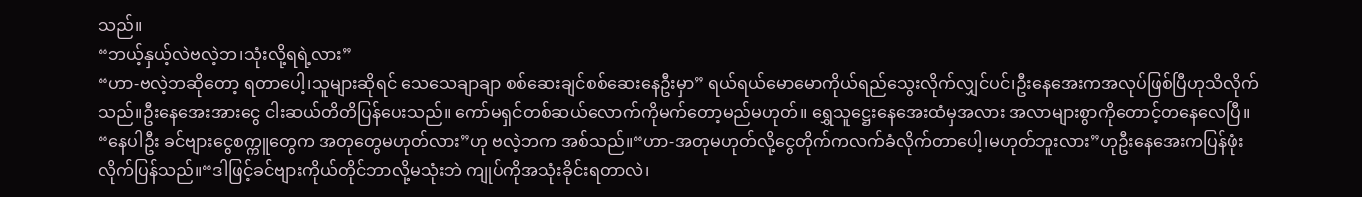သည်။
“ဘယ့်နှယ့်လဲဗလဲ့ဘ၊သုံးလို့ရရဲ့လား”
“ဟာ-ဗလဲ့ဘဆိုတော့ ရတာပေါ့၊သူများဆိုရင် သေသေချာချာ စစ်ဆေးချင်စစ်ဆေးနေဦးမှာ” ရယ်ရယ်မောမောကိုယ်ရည်သွေးလိုက်လျှင်ပင်၊ဦးနေအေးကအလုပ်ဖြစ်ပြီဟုသိလိုက်သည်။ဦးနေအေးအားငွေ ငါးဆယ်တိတိပြန်ပေးသည်။ ကော်မရှင်တစ်ဆယ်လောက်ကိုမက်တော့မည်မဟုတ်။ ရွှေသူဋ္ဌေးနေအေးထံမှအလား အလာများစွာကိုတောင့်တနေလေပြီ။
“နေပါဦး ခင်ဗျားငွေစက္ကူတွေက အတုတွေမဟုတ်လား”ဟု ဗလဲ့ဘက အစ်သည်။“ဟာ-အတုမဟုတ်လို့ငွေတိုက်ကလက်ခံလိုက်တာပေါ့၊မဟုတ်ဘူးလား”ဟုဦးနေအေးကပြန်ဖုံးလိုက်ပြန်သည်။“ဒါဖြင့်ခင်ဗျားကိုယ်တိုင်ဘာလို့မသုံးဘဲ ကျုပ်ကိုအသုံးခိုင်းရတာလဲ၊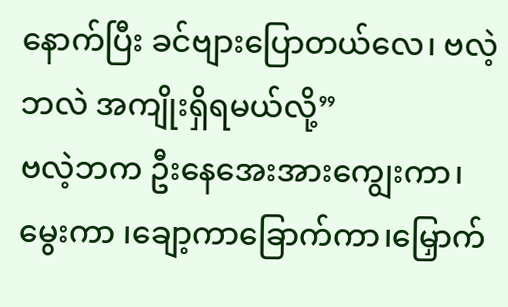နောက်ပြီး ခင်ဗျားပြောတယ်လေ၊ ဗလဲ့ဘလဲ အကျိုးရှိရမယ်လို့”
ဗလဲ့ဘက ဦးနေအေးအားကျွေးကာ၊မွေးကာ ၊ချော့ကာခြောက်ကာ၊မြှောက်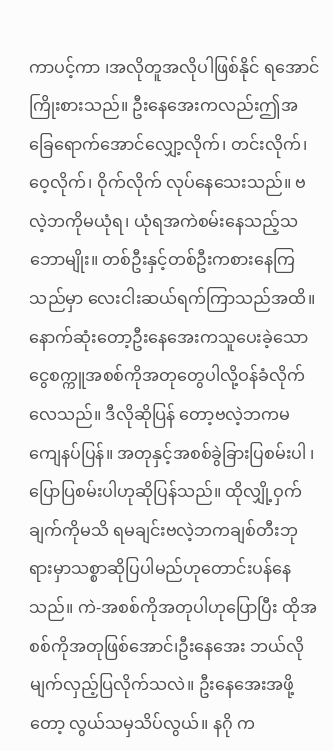ကာပင့်ကာ ၊အလိုတူအလိုပါဖြစ်နိုင် ရအောင်ကြိုးစားသည်။ ဦးနေအေးကလည်းဤအခြေရောက်အောင်လျှော့လိုက်၊ တင်းလိုက်၊ဝေ့လိုက်၊ ဝိုက်လိုက် လုပ်နေသေးသည်။ ဗလဲ့ဘကိုမယုံရ၊ ယုံရအကဲစမ်းနေသည့်သဘောမျိုး။ တစ်ဦးနှင့်တစ်ဦးကစားနေကြသည်မှာ လေးငါးဆယ်ရက်ကြာသည်အထိ။ နောက်ဆုံးတော့ဦးနေအေးကသူပေးခဲ့သောငွေစက္ကူအစစ်ကိုအတုတွေပါလို့ဝန်ခံလိုက်လေသည်။ ဒီလိုဆိုပြန် တော့ဗလဲ့ဘကမကျေနပ်ပြန်။ အတုနှင့်အစစ်ခွဲခြားပြစမ်းပါ ၊ပြောပြစမ်းပါဟုဆိုပြန်သည်။ ထိုလျှို့ဝှက်ချက်ကိုမသိ ရမချင်းဗလဲ့ဘကချစ်တီးဘုရားမှာသစ္စာဆိုပြပါမည်ဟုတောင်းပန်နေသည်။ ကဲ-အစစ်ကိုအတုပါဟုပြောပြီး ထိုအစစ်ကိုအတုဖြစ်အောင်၊ဦးနေအေး ဘယ်လိုမျက်လှည့်ပြလိုက်သလဲ။ ဦးနေအေးအဖို့တော့ လွယ်သမှသိပ်လွယ်။ နဂို က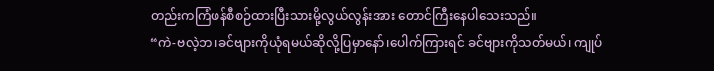တည်းကကြံဖန်စီစဉ်ထားပြီးသားမို့လွယ်လွန်းအား တောင်ကြီးနေပါသေးသည်။
“ကဲ-ဗလဲ့ဘ၊ခင်ဗျားကိုယုံရမယ်ဆိုလို့ပြမှာနော်၊ပေါက်ကြားရင် ခင်ဗျားကိုသတ်မယ်၊ ကျုပ်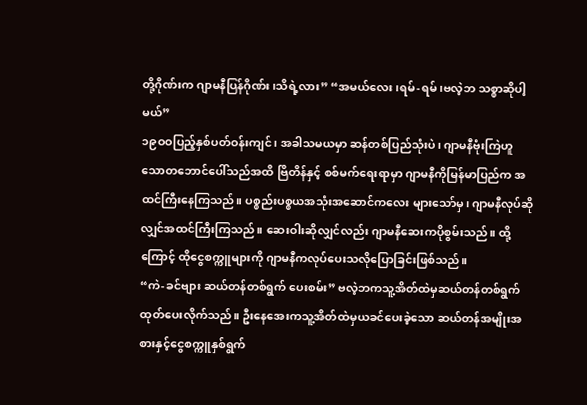တို့ဂိုဏ်းက ဂျာမနီပြန်ဂိုဏ်း၊သိရဲ့လား” “အမယ်လေး၊ရမ်-ရမ်၊ဗလဲ့ဘ သစ္စာဆိုပါ့မယ်”
၁၉ဝဝပြည့်နှစ်ပတ်ဝန်းကျင်၊ အခါသမယမှာ ဆန်တစ်ပြည်သုံးပဲ၊ ဂျာမနီဗုံးကြဲဟူသောတဘောင်ပေါ်သည်အထိ ဗြိတိန်နှင့် စစ်မက်ရေးရာမှာ ဂျာမနီကိုမြန်မာပြည်က အထင်ကြီးနေကြသည်။ ပစ္စည်းပစ္စယအသုံးအဆောင်ကလေး များသော်မှ၊ ဂျာမနီလုပ်ဆိုလျှင်အထင်ကြီးကြသည်။ ဆေးဝါးဆိုလျှင်လည်း ဂျာမနီဆေးကပိုစွမ်းသည်။ ထို့ကြောင့် ထိုငွေစက္ကူများကို ဂျာမနီကလုပ်ပေးသလိုပြောခြင်းဖြစ်သည်။
“ကဲ-ခင်ဗျား ဆယ်တန်တစ်ရွက် ပေးစမ်း” ဗလဲ့ဘကသူ့အိတ်ထဲမှဆယ်တန်တစ်ရွက်ထုတ်ပေးလိုက်သည်။ ဦးနေအေးကသူ့အိတ်ထဲမှယခင်ပေးခဲ့သော ဆယ်တန်အမျိုးအစားနှင့်ငွေစက္ကူနှစ်ရွက်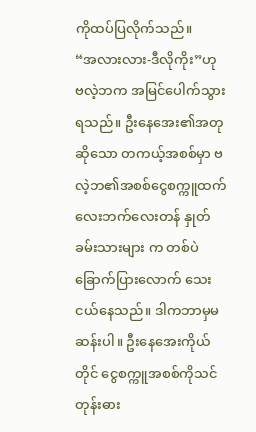ကိုထပ်ပြလိုက်သည်။
“အလားလား-ဒီလိုကိုး”ဟု ဗလဲ့ဘက အမြင်ပေါက်သွားရသည်။ ဦးနေအေး၏အတုဆိုသော တကယ့်အစစ်မှာ ဗလဲ့ဘ၏အစစ်ငွေစက္ကူထက် လေးဘက်လေးတန် နှုတ်ခမ်းသားများ က တစ်ပဲခြောက်ပြားလောက် သေးငယ်နေသည်။ ဒါကဘာမှမဆန်းပါ။ ဦးနေအေးကိုယ်တိုင် ငွေစက္ကူအစစ်ကိုသင်တုန်းဓား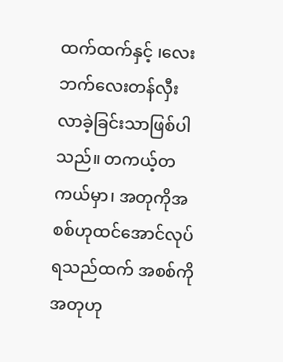ထက်ထက်နှင့် ၊လေးဘက်လေးတန်လှီး လာခဲ့ခြင်းသာဖြစ်ပါသည်။ တကယ့်တကယ်မှာ၊ အတုကိုအစစ်ဟုထင်အောင်လုပ်ရသည်ထက် အစစ်ကိုအတုဟု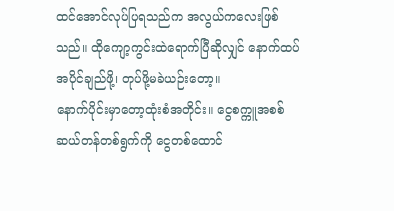ထင်အောင်လုပ်ပြရသည်က အလွယ်ကလေးဖြစ်သည်။ ထိုကျော့ကွင်းထဲရောက်ပြီဆိုလျှင် နောက်ထပ်အပိုင်ချည်ဖို့၊ တုပ်ဖို့မခဲယဉ်းတော့။
နောက်ပိုင်းမှာတော့ထုံးစံအတိုင်း။ ငွေစက္ကူအစစ်ဆယ်တန်တစ်ရွက်ကို ငွေတစ်ထောင်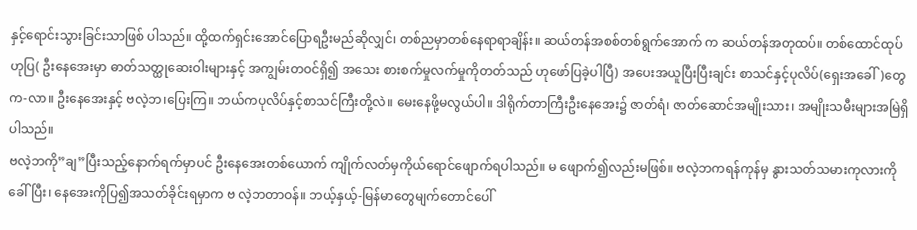နှင့်ရောင်းသွားခြင်းသာဖြစ် ပါသည်။ ထို့ထက်ရှင်းအောင်ပြောရဦးမည်ဆိုလျှင်၊ တစ်ညမှာတစ်နေရာရာချိန်း။ ဆယ်တန်အစစ်တစ်ရွက်အောက် က ဆယ်တန်အတုထပ်။ တစ်ထောင်ထုပ်ဟုပြ( ဦးနေအေးမှာ ဓာတ်သတ္ထုဆေးဝါးများနှင့် အကျွမ်းတဝင်ရှိ၍ အသေး စားစက်မှုလက်မှုကိုတတ်သည် ဟုဖော်ပြခဲ့ပါပြီ) အပေးအယူပြီးပြီးချင်း စာသင်နှင့်ပုလိပ်(ရှေးအခေါ်)တွေက-လာ။ ဦးနေအေးနှင့် ဗလဲ့ဘ၊ပြေးကြ။ ဘယ်ကပုလိပ်နှင့်စာသင်ကြီးတို့လဲ။ မေးနေဖို့မလွယ်ပါ။ ဒါရိုက်တာကြီးဦးနေအေး၌ ဇာတ်ရံ၊ ဇာတ်ဆောင်အမျိုးသား၊ အမျိုးသမီးများအမြဲရှိပါသည်။
ဗလဲ့ဘကို”ချ”ပြီးသည့်နောက်ရက်မှာပင် ဦးနေအေးတစ်ယောက် ကျိုက်လတ်မှကိုယ်ရောင်ဖျောက်ရပါသည်။ မ ဖျောက်၍လည်းမဖြစ်။ ဗလဲ့ဘကရန်ကုန်မှ နွားသတ်သမားကုလားကိုခေါ်ပြီး၊ နေအေးကိုပြ၍အသတ်ခိုင်းရမှာက ဗ လဲ့ဘတာဝန်။ ဘယ့်နှယ့်-မြန်မာတွေမျက်တောင်ပေါ်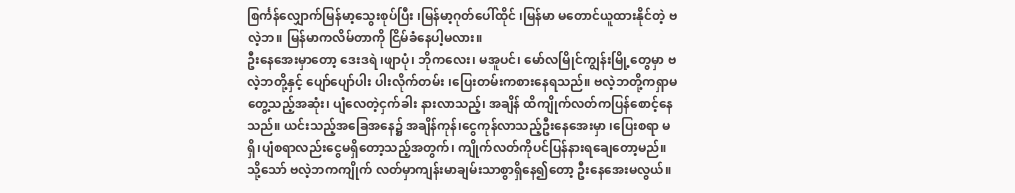စြင်္ကန်လျှောက်မြန်မာ့သွေးစုပ်ပြီး ၊မြန်မာ့ဂုတ်ပေါ်ထိုင် ၊မြန်မာ မတောင်ယူထားနိုင်တဲ့ ဗလဲ့ဘ။ မြန်မာကလိမ်တာကို ငြိမ်ခံနေပါ့မလား။
ဦးနေအေးမှာတော့ ဒေးဒရဲ ၊ဖျာပုံ၊ ဘိုကလေး၊ မအူပင်၊ မော်လမြိုင်ကျွန်းမြို့တွေမှာ ဗလဲ့ဘတို့နှင့် ပျော်ပျော်ပါး ပါးလိုက်တမ်း ၊ပြေးတမ်းကစားနေရသည်။ ဗလဲ့ဘတို့ကရှာမတွေ့သည့်အဆုံး၊ ပျံလေတဲ့ငှက်ခါး နားလာသည့်၊ အချိန် ထိကျိုက်လတ်ကပြန်စောင့်နေသည်။ ယင်းသည့်အခြေအနေ၌ အချိန်ကုန်၊ငွေကုန်လာသည့်ဦးနေအေးမှာ ၊ပြေးစရာ မရှိ၊ပျံစရာလည်းငွေမရှိတော့သည့်အတွက်၊ ကျိုက်လတ်ကိုပင်ပြန်နားရချေတော့မည်။ သို့သော် ဗလဲ့ဘကကျိုက် လတ်မှာကျန်းမာချမ်းသာစွာရှိနေ၍တော့ ဦးနေအေးမလွယ်။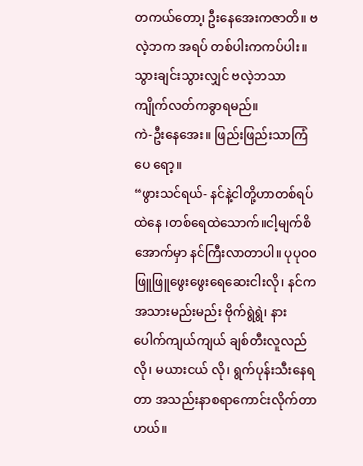တကယ်တော၊့ ဦးနေအေးကဇာတိ။ ဗလဲ့ဘက အရပ် တစ်ပါးကကပ်ပါး။ သွားချင်းသွားလျှင် ဗလဲ့ဘသာကျိုက်လတ်ကခွာရမည်။
ကဲ-ဦးနေအေး။ ဖြည်းဖြည်းသာကြံပေ ရော့။
“ဖွားသင်ရယ်- နင်နဲ့ငါတို့ဟာတစ်ရပ်ထဲနေ ၊တစ်ရေထဲသောက်။ငါ့မျက်စိအောက်မှာ နင်ကြီးလာတာပါ။ ပုပုဝ၀ ဖြူဖြူဖွေးဖွေးရေဆေးငါးလို၊ နင်ကအသားမည်းမည်း ဗိုက်ရွဲရွဲ၊ နားပေါက်ကျယ်ကျယ် ချစ်တီးလူလည်လို၊ မယားငယ် လို၊ ရွက်ပုန်းသီးနေရတာ အသည်းနာစရာကောင်းလိုက်တာဟယ်။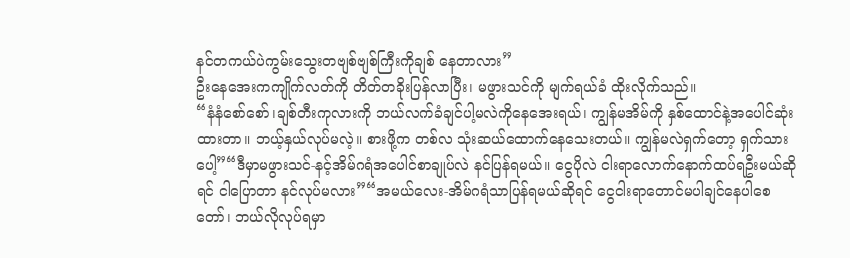နင်တကယ်ပဲကွမ်းသွေးတဗျစ်ဗျစ်ကြီးကိုချစ် နေတာလား”
ဦးနေအေးကကျိုက်လတ်ကို တိတ်တခိုးပြန်လာပြီး၊ မဖွားသင်ကို မျက်ရယ်ခံ ထိုးလိုက်သည်။
“နံနံစော်စော်၊ချစ်တီးကုလားကို ဘယ်လက်ခံချင်ပါ့မလဲကိုနေအေးရယ်၊ ကျွန်မအိမ်ကို နှစ်ထောင်နဲ့အပေါင်ဆုံးထားတာ။ ဘယ့်နှယ်လုပ်မလဲ့။ စားဖို့က တစ်လ သုံးဆယ်ထောက်နေသေးတယ်။ ကျွန်မလဲရှက်တော့ ရှက်သားပေါ့”“ဒီမှာမဖွားသင်-နင့်အိမ်ဂရံအပေါင်စာချုပ်လဲ နင်ပြန်ရမယ်။ ငွေပိုလဲ ငါးရာလောက်နောက်ထပ်ရဦးမယ်ဆိုရင် ငါပြောတာ နင်လုပ်မလား”“အမယ်လေး-အိမ်ဂရံသာပြန်ရမယ်ဆိုရင် ငွေငါးရာတောင်မပါချင်နေပါစေတော်၊ ဘယ်လိုလုပ်ရမှာ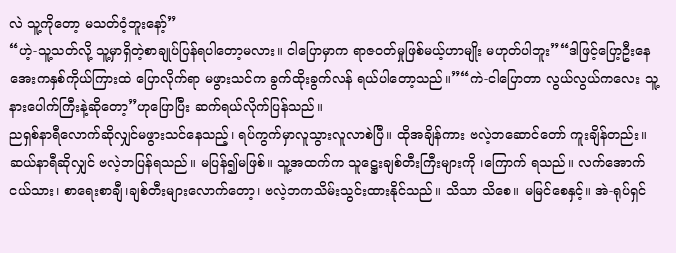လဲ သူ့ကိုတော့ မသတ်ဝံ့ဘူးနော့်”
“ဟဲ့-သူ့သတ်လို့ သူ့မှာရှိတဲ့စာချုပ်ပြန်ရပါတော့မလား။ ငါပြောမှာက ရာဇဝတ်မှုဖြစ်မယ့်ဟာမျိုး မဟုတ်ပါဘူး”“ဒါဖြင့်ပြော့ဦးနေအေးကနှစ်ကိုယ်ကြားထဲ ပြောလိုက်ရာ မဖွားသင်က ခွက်ထိုးခွက်လန် ရယ်ပါတော့သည်။”“ကဲ-ငါပြောတာ လွယ်လွယ်ကလေး သူ့နားပေါက်ကြီးနဲ့ဆိုတော့”ဟုပြောပြီး ဆက်ရယ်လိုက်ပြန်သည်။
ညရှစ်နာရီလောက်ဆိုလျှင်မဖွားသင်နေသည့်၊ ရပ်ကွက်မှာလူသွားလူလာစဲပြီ။ ထိုအချိန်ကား ဗလဲ့ဘဆောင်တော် ကူးချိန်တည်း။ ဆယ်နာရီဆိုလျှင် ဗလဲ့ဘပြန်ရသည်။ မပြန်၍မဖြစ်။ သူ့အထက်က သူဋ္ဌေးချစ်တီးကြီးများကို ၊ကြောက် ရသည်။ လက်အောက်ငယ်သား၊ စာရေးစာချီ၊ချစ်တီးများလောက်တော့၊ ဗလဲ့ဘကသိမ်းသွင်းထားနိုင်သည်။ သိသာ သိစေ။ မမြင်စေနှင့်။ အဲ-ရုပ်ရှင်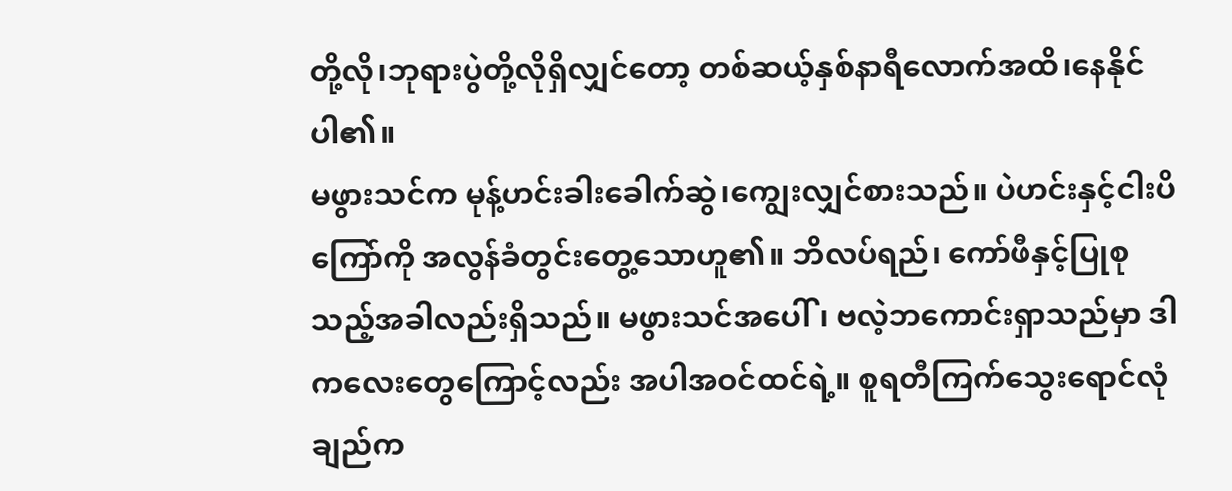တို့လို၊ဘုရားပွဲတို့လိုရှိလျှင်တော့ တစ်ဆယ့်နှစ်နာရီလောက်အထိ၊နေနိုင်ပါ၏။
မဖွားသင်က မုန့်ဟင်းခါးခေါက်ဆွဲ၊ကျွေးလျှင်စားသည်။ ပဲဟင်းနှင့်ငါးပိကြော်ကို အလွန်ခံတွင်းတွေ့သောဟူ၏။ ဘိလပ်ရည်၊ ကော်ဖီနှင့်ပြုစုသည့်အခါလည်းရှိသည်။ မဖွားသင်အပေါ်၊ ဗလဲ့ဘကောင်းရှာသည်မှာ ဒါကလေးတွေကြောင့်လည်း အပါအဝင်ထင်ရဲ့။ စူရတီကြက်သွေးရောင်လုံချည်က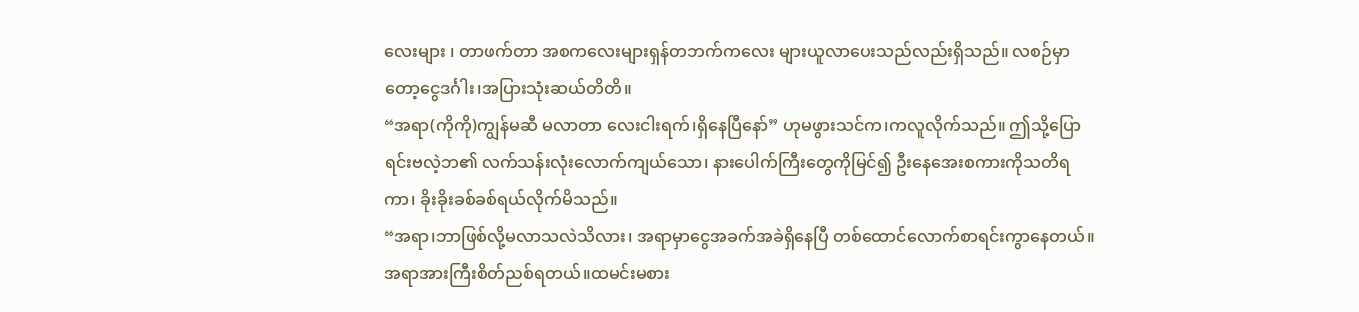လေးများ ၊ တာဖက်တာ အစကလေးများရှန်တဘက်ကလေး များယူလာပေးသည်လည်းရှိသည်။ လစဉ်မှာတော့ငွေဒင်္ဂါး၊အပြားသုံးဆယ်တိတိ။
“အရာ(ကိုကို)ကျွန်မဆီ မလာတာ လေးငါးရက်၊ရှိနေပြီနော်” ဟုမဖွားသင်က၊ကလူလိုက်သည်။ ဤသို့ပြောရင်းဗလဲ့ဘ၏ လက်သန်းလုံးလောက်ကျယ်သော၊ နားပေါက်ကြီးတွေကိုမြင်၍ ဦးနေအေးစကားကိုသတိရကာ၊ ခိုးခိုးခစ်ခစ်ရယ်လိုက်မိသည်။
“အရာ၊ဘာဖြစ်လို့မလာသလဲသိလား၊ အရာမှာငွေအခက်အခဲရှိနေပြီ တစ်ထောင်လောက်စာရင်းကွာနေတယ်။ အရာအားကြီးစိတ်ညစ်ရတယ်။ထမင်းမစား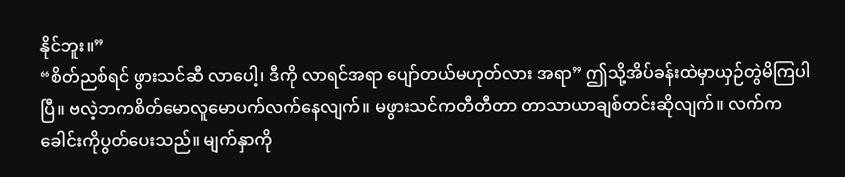နိုင်ဘူး။”
“စိတ်ညစ်ရင် ဖွားသင်ဆီ လာပေါ့၊ ဒီကို လာရင်အရာ ပျော်တယ်မဟုတ်လား အရာ” ဤသို့အိပ်ခန်းထဲမှာယှဉ်တွဲမိကြပါပြီ။ ဗလဲ့ဘကစိတ်မောလူမောပက်လက်နေလျက်။ မဖွားသင်ကတီတီတာ တာသာယာချစ်တင်းဆိုလျက်။ လက်က ခေါင်းကိုပွတ်ပေးသည်။ မျက်နှာကို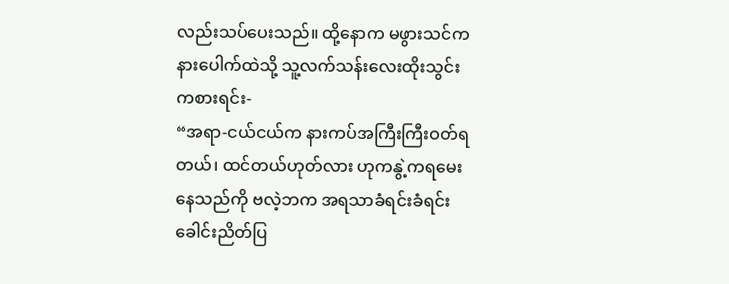လည်းသပ်ပေးသည်။ ထို့နောက မဖွားသင်ကနားပေါက်ထဲသို့ သူ့လက်သန်းလေးထိုးသွင်း ကစားရင်း-
“အရာ-ငယ်ငယ်က နားကပ်အကြီးကြီးဝတ်ရတယ်၊ ထင်တယ်ဟုတ်လား ဟုကနွဲ့ကရမေးနေသည်ကို ဗလဲ့ဘက အရသာခံရင်းခံရင်း ခေါင်းညိတ်ပြ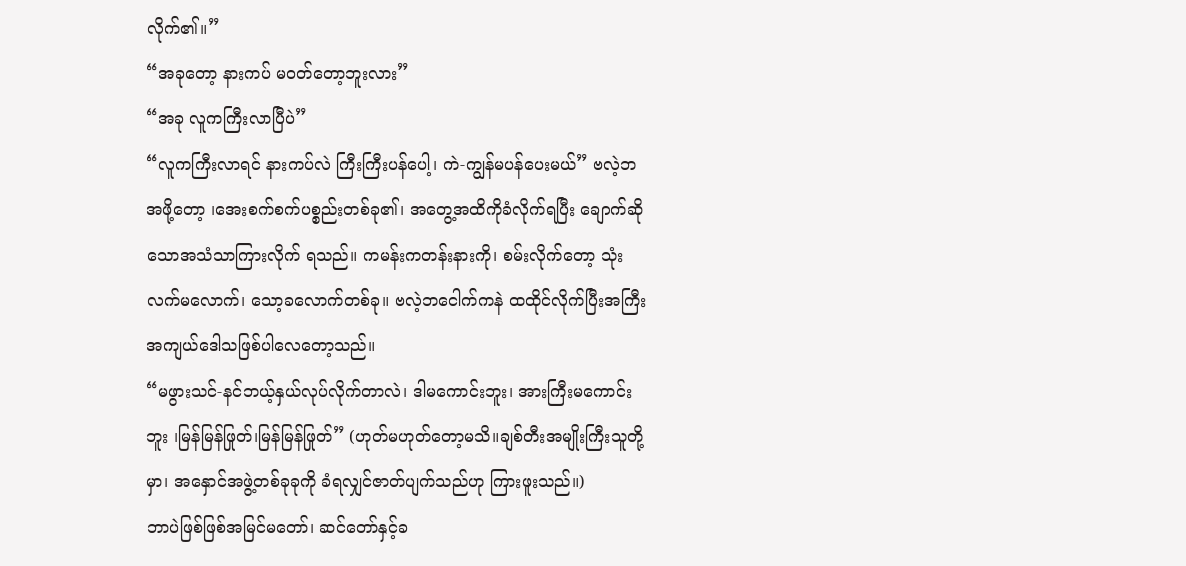လိုက်၏။”
“အခုတော့ နားကပ် မဝတ်တော့ဘူးလား”
“အခု လူကကြီးလာပြီပဲ”
“လူကကြီးလာရင် နားကပ်လဲ ကြီးကြီးပန်ပေါ့၊ ကဲ-ကျွန်မပန်ပေးမယ်” ဗလဲ့ဘအဖို့တော့ ၊အေးစက်စက်ပစ္စည်းတစ်ခု၏၊ အတွေ့အထိကိုခံလိုက်ရပြီး ချောက်ဆိုသောအသံသာကြားလိုက် ရသည်။ ကမန်းကတန်းနားကို၊ စမ်းလိုက်တော့ သုံးလက်မလောက်၊ သော့ခလောက်တစ်ခု။ ဗလဲ့ဘငေါက်ကနဲ ထထိုင်လိုက်ပြီးအကြီးအကျယ်ဒေါသဖြစ်ပါလေတော့သည်။
“မဖွားသင်-နင်ဘယ့်နှယ်လုပ်လိုက်တာလဲ၊ ဒါမကောင်းဘူး၊ အားကြီးမကောင်းဘူး ၊မြန်မြန်ဖြုတ်၊မြန်မြန်ဖြုတ်” (ဟုတ်မဟုတ်တော့မသိ။ချစ်တီးအမျိုးကြီးသူတို့မှာ၊ အနှောင်အဖွဲ့တစ်ခုခုကို ခံရလျှင်ဇာတ်ပျက်သည်ဟု ကြားဖူးသည်။)
ဘာပဲဖြစ်ဖြစ်အမြင်မတော်၊ ဆင်တော်နှင့်ခ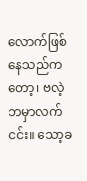လောက်ဖြစ်နေသည်ကတော့၊ ဗလဲ့ဘမှာလက်ငင်း။ သော့ခ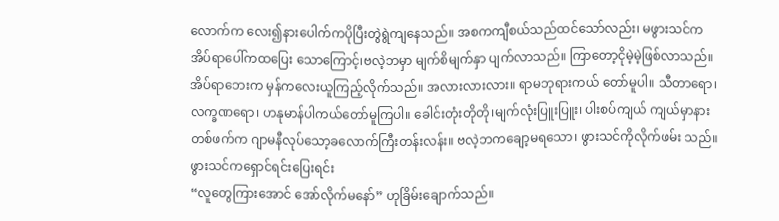လောက်က လေး၍နားပေါက်ကပိုပြီးတွဲရွဲကျနေသည်။ အစကကျီစယ်သည်ထင်သော်လည်း၊ မဖွားသင်က အိပ်ရာပေါ်ကထပြေး သောကြောင့်၊ဗလဲ့ဘမှာ မျက်စိမျက်နှာ ပျက်လာသည်။ ကြာတော့ငိုမဲ့မဲ့ဖြစ်လာသည်။ အိပ်ရာဘေးက မှန်ကလေးယူကြည့်လိုက်သည်။ အလားလားလား။ ရာမဘုရားကယ် တော်မူပါ။ သီတာရော၊လက္ခဏရော၊ ဟနုမာန်ပါကယ်တော်မူကြပါ။ ခေါင်းတုံးတိုတို၊မျက်လုံးပြူးပြူး၊ ပါးစပ်ကျယ် ကျယ်မှာနားတစ်ဖက်က ဂျာမနီလုပ်သော့ခလောက်ကြီးတန်းလန်း။ ဗလဲ့ဘကချော့မရသော၊ ဖွားသင်ကိုလိုက်ဖမ်း သည်။ ဖွားသင်ကရှောင်ရင်းပြေးရင်း
“လူတွေကြားအောင် အော်လိုက်မနော်” ဟုခြိမ်းချောက်သည်။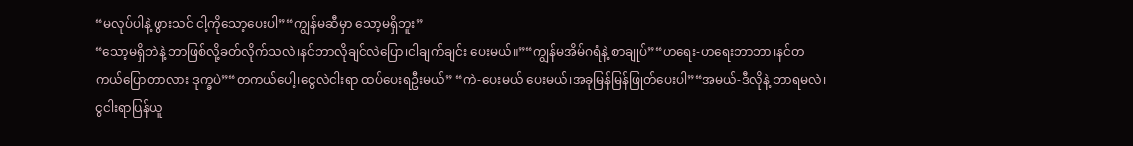“မလုပ်ပါနဲ့ ဖွားသင် ငါ့ကိုသော့ပေးပါ”“ကျွန်မဆီမှာ သော့မရှိဘူး”
“သော့မရှိဘဲနဲ့ ဘာဖြစ်လို့ခတ်လိုက်သလဲ၊နင်ဘာလိုချင်လဲပြော၊ငါချက်ချင်း ပေးမယ်။”“ကျွန်မအိမ်ဂရံနဲ့ စာချုပ်”“ဟရေး-ဟရေးဘာဘာ၊နင်တကယ်ပြောတာလား ဒုက္ခပဲ”“တကယ်ပေါ့၊ငွေလဲငါးရာ ထပ်ပေးရဦးမယ်” “ကဲ-ပေးမယ် ပေးမယ်၊အခုမြန်မြန်ဖြုတ်ပေးပါ”“အမယ်-ဒီလိုနဲ့ ဘာရမလဲ၊ ငွငါးရာပြန်ယူ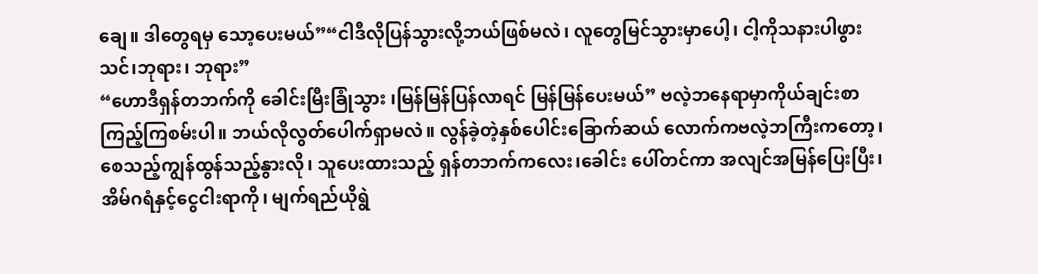ချေ။ ဒါတွေရမှ သော့ပေးမယ်”“ငါဒီလိုပြန်သွားလို့ဘယ်ဖြစ်မလဲ၊ လူတွေမြင်သွားမှာပေါ့၊ ငါ့ကိုသနားပါဖွားသင်၊ဘုရား၊ ဘုရား”
“ဟောဒီရှန်တဘက်ကို ခေါင်းမြီးခြုံသွား ၊မြန်မြန်ပြန်လာရင် မြန်မြန်ပေးမယ်” ဗလဲ့ဘနေရာမှာကိုယ်ချင်းစာကြည့်ကြစမ်းပါ။ ဘယ်လိုလွတ်ပေါက်ရှာမလဲ။ လွန်ခဲ့တဲ့နှစ်ပေါင်းခြောက်ဆယ် လောက်ကဗလဲ့ဘကြီးကတော့၊စေသည့်ကျွန်ထွန်သည့်နွားလို၊ သူပေးထားသည့် ရှန်တဘက်ကလေး၊ခေါင်း ပေါ်တင်ကာ အလျင်အမြန်ပြေးပြီး၊ အိမ်ဂရံနှင့်ငွေငါးရာကို၊ မျက်ရည်ယိုရွဲ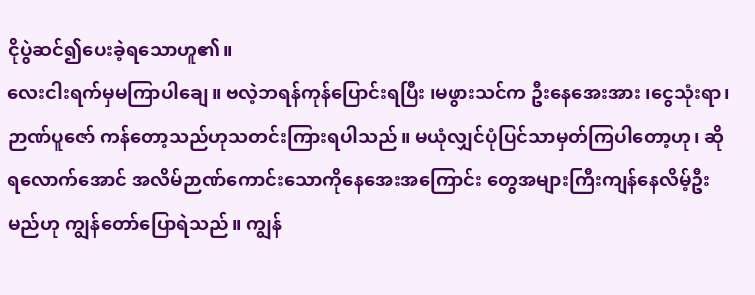ငိုပွဲဆင်၍ပေးခဲ့ရသောဟူ၏။
လေးငါးရက်မှမကြာပါချေ။ ဗလဲ့ဘရန်ကုန်ပြောင်းရပြီး ၊မဖွားသင်က ဦးနေအေးအား ၊ငွေသုံးရာ၊ ဉာဏ်ပူဇော် ကန်တော့သည်ဟုသတင်းကြားရပါသည်။ မယုံလျှင်ပုံပြင်သာမှတ်ကြပါတော့ဟု၊ ဆိုရလောက်အောင် အလိမ်ဉာဏ်ကောင်းသောကိုနေအေးအကြောင်း တွေအများကြီးကျန်နေလိမ့်ဦးမည်ဟု ကျွန်တော်ပြောရဲသည်။ ကျွန်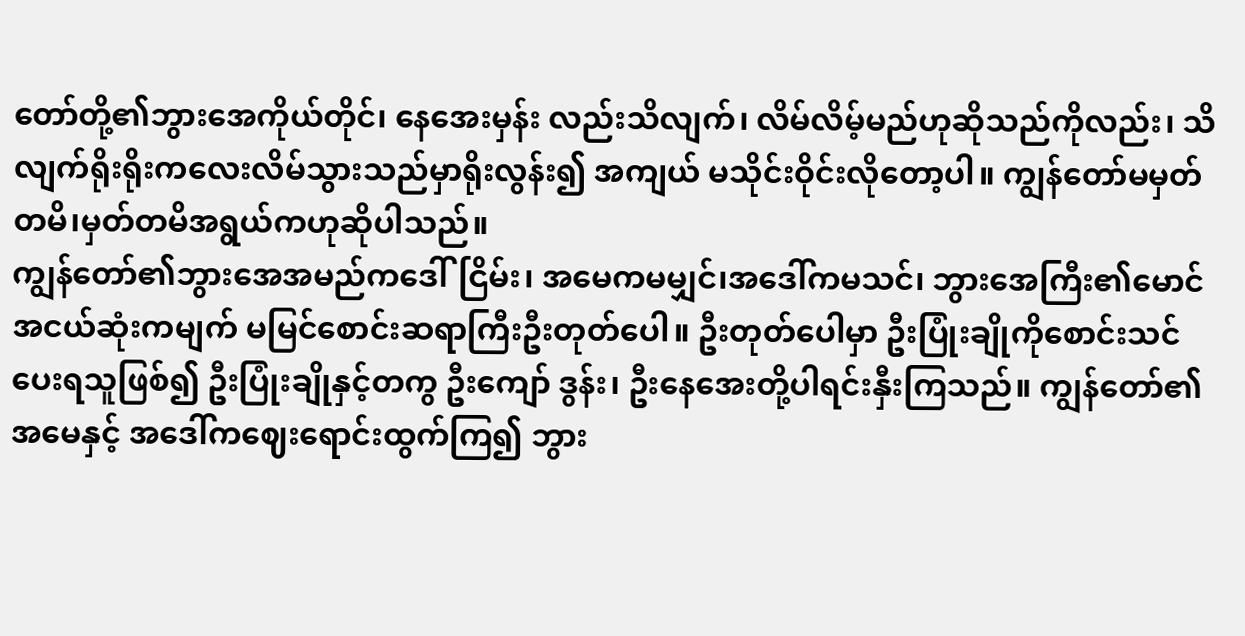တော်တို့၏ဘွားအေကိုယ်တိုင်၊ နေအေးမှန်း လည်းသိလျက်၊ လိမ်လိမ့်မည်ဟုဆိုသည်ကိုလည်း၊ သိလျက်ရိုးရိုးကလေးလိမ်သွားသည်မှာရိုးလွန်း၍ အကျယ် မသိုင်းဝိုင်းလိုတော့ပါ။ ကျွန်တော်မမှတ်တမိ၊မှတ်တမိအရွယ်ကဟုဆိုပါသည်။
ကျွန်တော်၏ဘွားအေအမည်ကဒေါ်ငြိမ်း၊ အမေကမမျှင်၊အဒေါ်ကမသင်၊ ဘွားအေကြီး၏မောင်အငယ်ဆုံးကမျက် မမြင်စောင်းဆရာကြီးဦးတုတ်ပေါ။ ဦးတုတ်ပေါမှာ ဦးပြုံးချိုကိုစောင်းသင်ပေးရသူဖြစ်၍ ဦးပြုံးချိုနှင့်တကွ ဦးကျော် ဒွန်း၊ ဦးနေအေးတို့ပါရင်းနှီးကြသည်။ ကျွန်တော်၏အမေနှင့် အဒေါ်ကဈေးရောင်းထွက်ကြ၍ ဘွား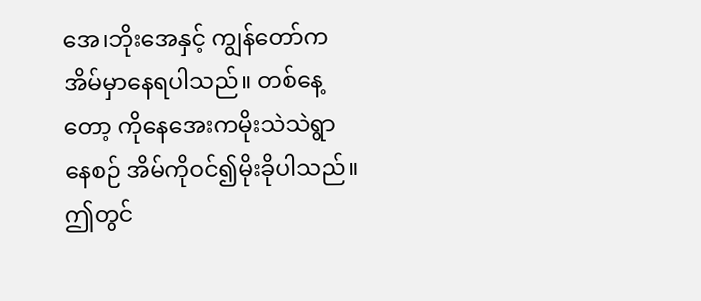အေ၊ဘိုးအေနှင့် ကျွန်တော်ကအိမ်မှာနေရပါသည်။ တစ်နေ့တော့ ကိုနေအေးကမိုးသဲသဲရွာနေစဉ် အိမ်ကိုဝင်၍မိုးခိုပါသည်။ ဤတွင်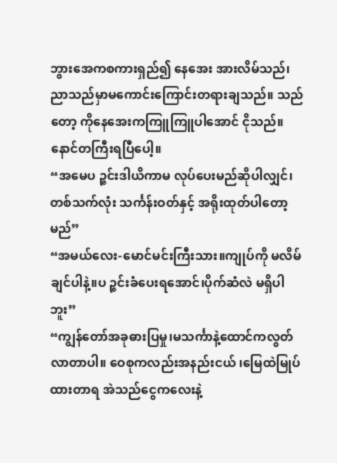ဘွားအေကစကားရှည်၍ နေအေး အားလိမ်သည်၊ ညာသည်မှာမကောင်းကြောင်းတရားချသည်။ သည်တော့ ကိုနေအေးကကြူကြူပါအောင် ငိုသည်။ နောင်တကြီးရပြီပေါ့။
“အမေပ ဉ္ဇင်းဒါယိကာမ လုပ်ပေးမည်ဆိုပါလျှင်၊ တစ်သက်လုံး သင်္ကန်းဝတ်နှင့် အရိုးထုတ်ပါတော့မည်”
“အမယ်လေး-မောင်မင်းကြီးသား။ကျုပ်ကို မလိမ်ချင်ပါနဲ့။ပ ဉ္ဇင်းခံပေးရအောင်၊ပိုက်ဆံလဲ မရှိပါဘူး”
“ကျွန်တော်အခုဓားပြမှု၊မသင်္ကာနဲ့ထောင်ကလွတ်လာတာပါ။ ဝေစုကလည်းအနည်းငယ် ၊မြေထဲမြုပ်ထားတာရ အဲသည်ငွေကလေးနဲ့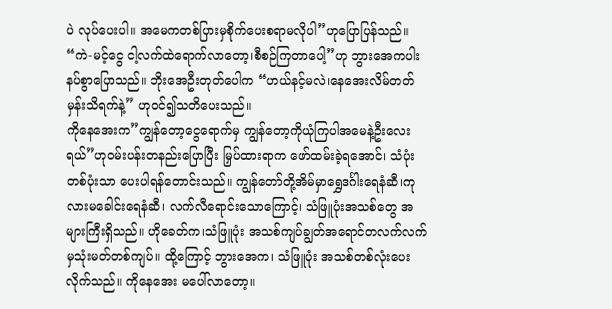ပဲ လုပ်ပေးပါ။ အမေကတစ်ပြားမှစိုက်ပေးစရာမလိုပါ”ဟုပြောပြန်သည်။
“ကဲ-မင့်ငွေ ငါ့လက်ထဲရောက်လာတော့၊စီစဉ်ကြတာပေါ့”ဟု ဘွားအေကပါးနပ်စွာပြောသည်။ ဘိုးအေဦးတုတ်ပေါက “ဟယ်နင့်မလဲ၊နေအေးလိမ်တတ်မှန်းသိရက်နဲ့” ဟုဝင်၍သတိပေးသည်။
ကိုနေအေးက”ကျွန်တော့ငွေရောက်မှ ကျွန်တော့ကိုယုံကြပါအမေနဲ့ဦးလေးရယ်”ဟုဝမ်းပန်းတနည်းပြောပြီး မြှပ်ထားရာက ဖော်ထမ်းခဲ့ရအောင်၊ သံပုံးတစ်ပုံးသာ ပေးပါရန်တောင်းသည်။ ကျွန်တော်တို့အိမ်မှာရွှေဒင်္ဂါးရေနံဆီ၊ကုလားမခေါင်းရေနံဆီ၊ လက်လီရောင်းသောကြောင့်၊ သံဖြူပုံးအသစ်တွေ အများကြီးရှိသည်။ ဟိုခေတ်က၊သံဖြူပုံး အသစ်ကျပ်ချွတ်အရောင်တလက်လက်မှသုံးမတ်တစ်ကျပ်။ ထို့ကြောင့် ဘွားအေက၊ သံဖြူပုံး အသစ်တစ်လုံးပေးလိုက်သည်။ ကိုနေအေး မပေါ်လာတော့။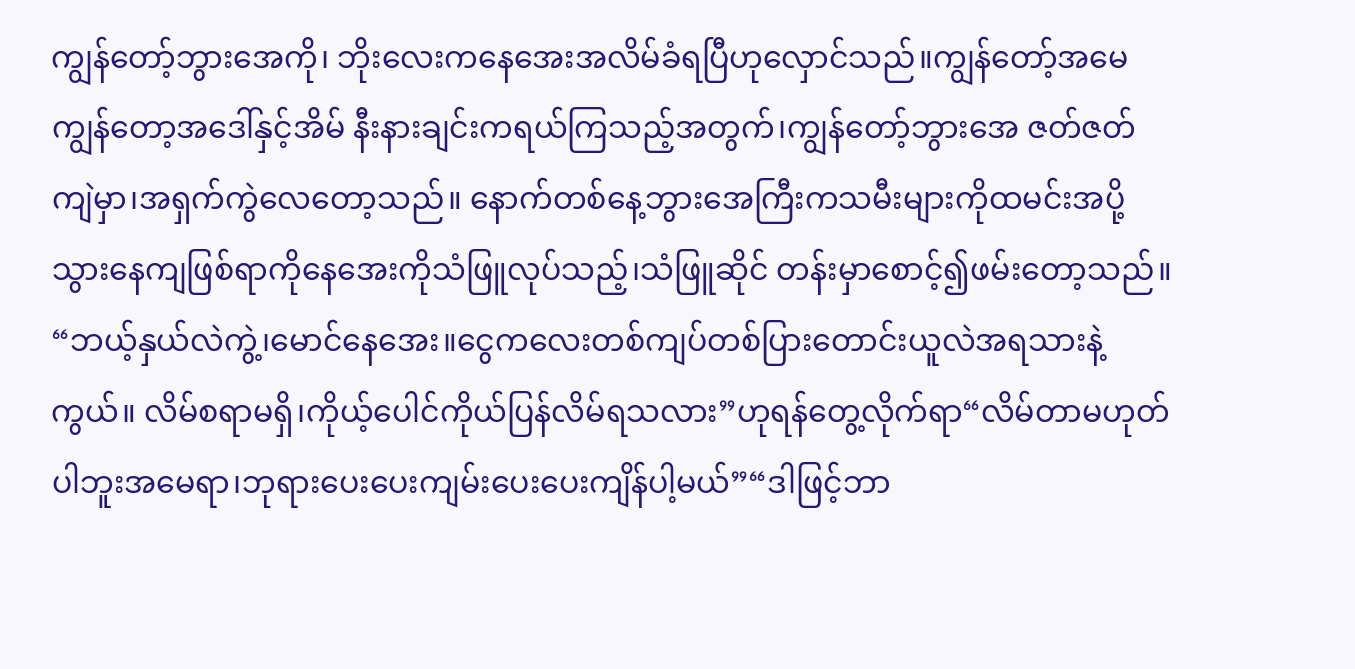ကျွန်တော့်ဘွားအေကို၊ ဘိုးလေးကနေအေးအလိမ်ခံရပြီဟုလှောင်သည်။ကျွန်တော့်အမေကျွန်တော့အဒေါ်နှင့်အိမ် နီးနားချင်းကရယ်ကြသည့်အတွက်၊ကျွန်တော့်ဘွားအေ ဇတ်ဇတ်ကျဲမှာ၊အရှက်ကွဲလေတော့သည်။ နောက်တစ်နေ့ဘွားအေကြီးကသမီးများကိုထမင်းအပို့သွားနေကျဖြစ်ရာကိုနေအေးကိုသံဖြူလုပ်သည့်၊သံဖြူဆိုင် တန်းမှာစောင့်၍ဖမ်းတော့သည်။
“ဘယ့်နှယ်လဲကွဲ့၊မောင်နေအေး။ငွေကလေးတစ်ကျပ်တစ်ပြားတောင်းယူလဲအရသားနဲ့ကွယ်။ လိမ်စရာမရှိ၊ကိုယ့်ပေါင်ကိုယ်ပြန်လိမ်ရသလား”ဟုရန်တွေ့လိုက်ရာ“လိမ်တာမဟုတ်ပါဘူးအမေရာ၊ဘုရားပေးပေးကျမ်းပေးပေးကျိန်ပါ့မယ်”“ဒါဖြင့်ဘာ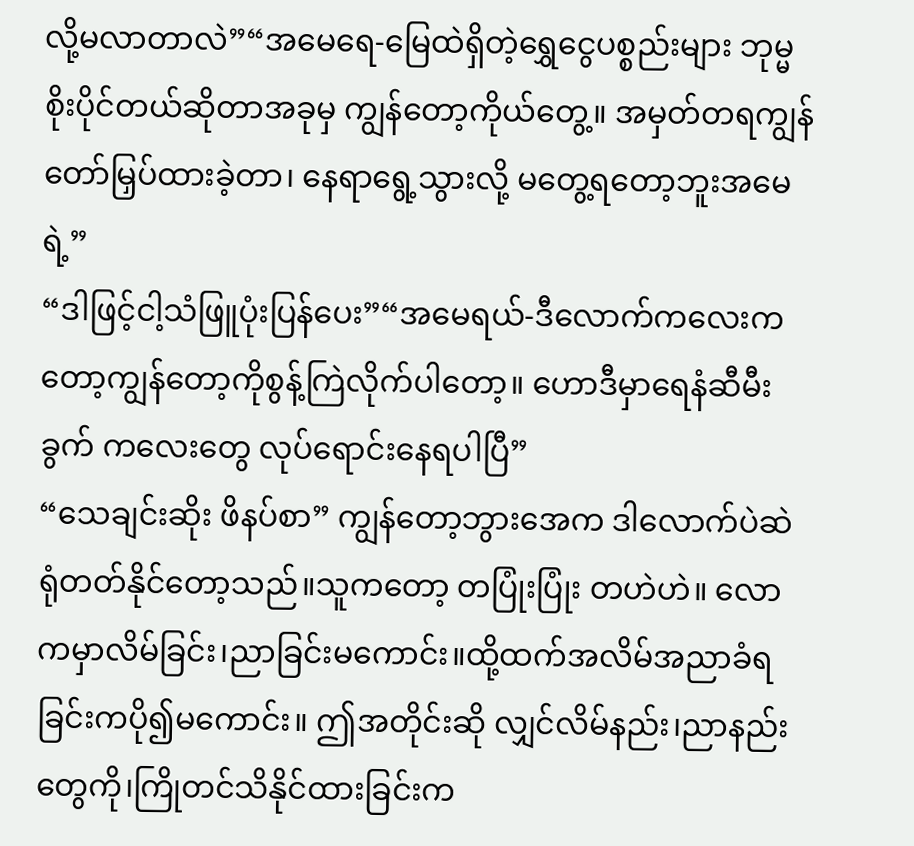လို့မလာတာလဲ”“အမေရေ-မြေထဲရှိတဲ့ရွှေငွေပစ္စည်းများ ဘုမ္မစိုးပိုင်တယ်ဆိုတာအခုမှ ကျွန်တော့ကိုယ်တွေ့။ အမှတ်တရကျွန်တော်မြှပ်ထားခဲ့တာ၊ နေရာရွေ့သွားလို့ မတွေ့ရတော့ဘူးအမေရဲ့”
“ဒါဖြင့်ငါ့သံဖြူပုံးပြန်ပေး”“အမေရယ်-ဒီလောက်ကလေးကတော့ကျွန်တော့ကိုစွန့်ကြဲလိုက်ပါတော့။ ဟောဒီမှာရေနံဆီမီးခွက် ကလေးတွေ လုပ်ရောင်းနေရပါပြီ”
“သေချင်းဆိုး ဖိနပ်စာ” ကျွန်တော့ဘွားအေက ဒါလောက်ပဲဆဲရုံတတ်နိုင်တော့သည်။သူကတော့ တပြုံးပြုံး တဟဲဟဲ။ လောကမှာလိမ်ခြင်း၊ညာခြင်းမကောင်း။ထို့ထက်အလိမ်အညာခံရခြင်းကပို၍မကောင်း။ ဤအတိုင်းဆို လျှင်လိမ်နည်း၊ညာနည်းတွေကို၊ကြိုတင်သိနိုင်ထားခြင်းက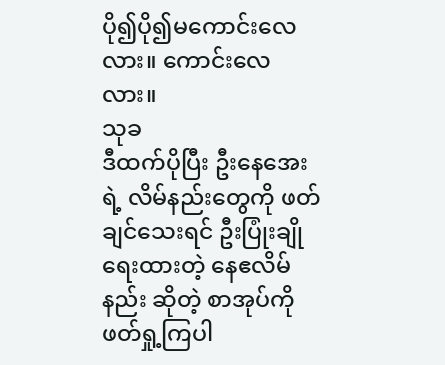ပို၍ပို၍မကောင်းလေလား။ ကောင်းလေလား။
သုခ
ဒီထက်ပိုပြီး ဦးနေအေးရဲ့ လိမ်နည်းတွေကို ဖတ်ချင်သေးရင် ဦးပြုံးချိုရေးထားတဲ့ နေဧလိမ်နည်း ဆိုတဲ့ စာအုပ်ကို ဖတ်ရှု့ကြပါ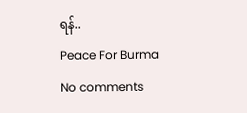ရန်..
Peace For Burma
No comments